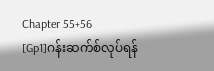Chapter 55+56
[Gp1]ဂန်းဆက်စ်လုပ်ရန်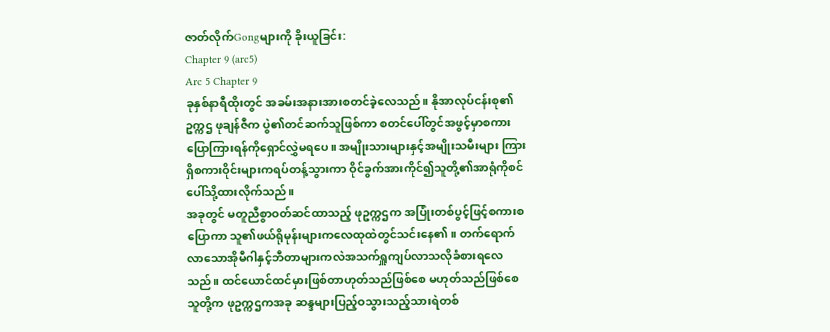ဇာတ်လိုက်Gongများကို ခိုးယူခြင်း:
Chapter 9 (arc5)
Arc 5 Chapter 9
ခုနှစ်နာရီထိုးတွင် အခမ်းအနားအားစတင်ခဲ့လေသည်။ နိုအာလုပ်ငန်းစု၏ဥက္ကဌ ဖုချန်ဇီက ပွဲ၏တင်ဆက်သူဖြစ်ကာ စတင်ပေါ်တွင်အဖွင့်မှာစကားပြောကြားရန်ကိုရှောင်လွှဲမရပေ။ အမျိုးသားများနှင့်အမျိုးသမီးများ ကြားရှိစကားဝိုင်းများကရပ်တန့်သွားကာ ဝိုင်ခွက်အားကိုင်၍သူတို့၏အာရုံကိုစင်ပေါ်သို့ထားလိုက်သည်။
အခုတွင် မတူညီစွာဝတ်ဆင်ထာသည့် ဖုဥက္ကဌက အပြုံးတစ်ပွင့်ဖြင့်စကားစပြောကာ သူ၏ဖယ်ရိုမုန်းများကလေထုထဲတွင်သင်းနေ၏။ တက်ရောက်လာသောအိုမီဂါနှင့်ဘီတာများကလဲအသက်ရှူကျပ်လာသလိုခံစားရလေသည်။ ထင်ယောင်ထင်မှားဖြစ်တာဟုတ်သည်ဖြစ်စေ မဟုတ်သည်ဖြစ်စေ သူတို့က ဖုဥက္ကဌကအခု ဆန္ဒများပြည့်ဝသွားသည့်သားရဲတစ်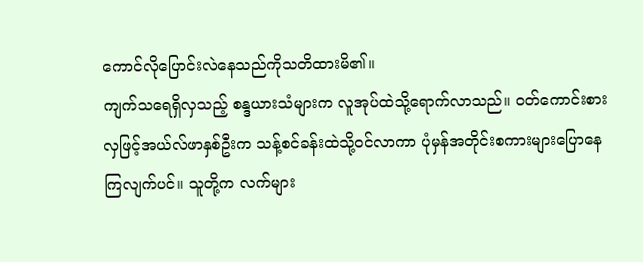ကောင်လိုပြောင်းလဲနေသည်ကိုသတိထားမိ၏။
ကျက်သရေရှိလှသည့် စန္ဒယားသံများက လူအုပ်ထဲသို့ရောက်လာသည်။ ဝတ်ကောင်းစားလှဖြင့်အယ်လ်ဖာနှစ်ဦးက သန့်စင်ခန်းထဲသို့ဝင်လာကာ ပုံမှန်အတိုင်းစကားများပြောနေကြလျက်ပင်။ သူတို့က လက်များ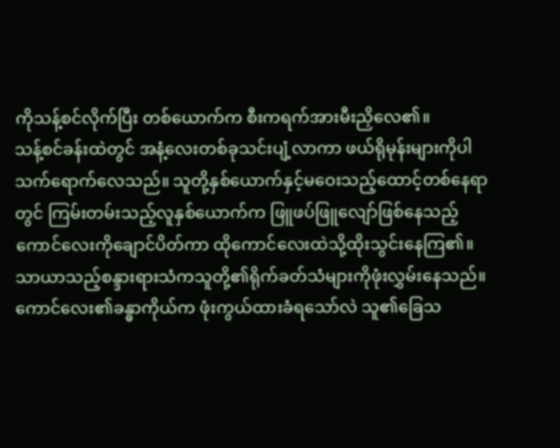ကိုသန့်စင်လိုက်ပြီး တစ်ယောက်က စီးကရက်အားမီးညှိလေ၏။
သန့်စင်ခန်းထဲတွင် အနံ့လေးတစ်ခုသင်းပျံ့လာကာ ဖယ်ရိုမုန်းများကိုပါ သက်ရောက်လေသည်။ သူတို့နှစ်ယောက်နှင့်မဝေးသည့်ထောင့်တစ်နေရာတွင် ကြမ်းတမ်းသည့်လူနှစ်ယောက်က ဖြူဖပ်ဖြူလျော်ဖြစ်နေသည့်ကောင်လေးကိုချောင်ပိတ်ကာ ထိုကောင်လေးထဲသို့ထိုးသွင်းနေကြ၏။ သာယာသည့်စန္ဒားရားသံကသူတို့၏ရိုက်ခတ်သံများကိုဖုံးလွှမ်းနေသည်။ ကောင်လေး၏ခန္ဓာကိုယ်က ဖုံးကွယ်ထားခံရသော်လဲ သူ၏ခြေသ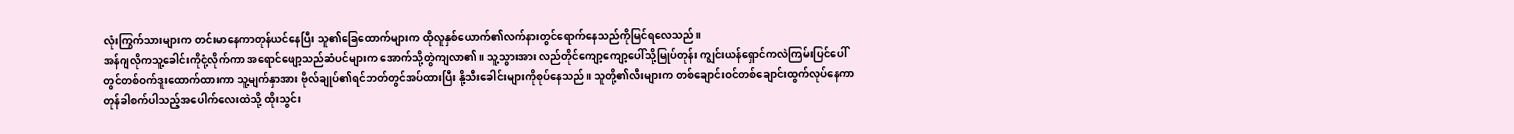လုံးကြွက်သားများက တင်းမာနေကာတုန်ယင်နေပြီး သူ၏ခြေထောက်များက ထိုလူနှစ်ယောက်၏လက်နားတွင်ရောက်နေသည်ကိုမြင်ရလေသည်။
အန်ဂျလိုကသူ့ခေါင်းကိုငုံ့လိုက်ကာ အရောင်ဖျော့သည်ဆံပင်များက အောက်သို့တွဲကျလာ၏။ သူ့သွားအား လည်တိုင်ကျော့ကျော့ပေါ်သို့မြုပ်တုန်း ကျွင်းယန်ရှောင်ကလဲကြမ်းပြင်ပေါ်တွင်တစ်ဝက်ဒူးထောက်ထားကာ သူ့မျက်နှာအား ဗိုလ်ချုပ်၏ရင်ဘတ်တွင်အပ်ထားပြီး နို့သီးခေါင်းများကိုစုပ်နေသည်။ သူတို့၏လီးများက တစ်ချောင်းဝင်တစ်ချောင်းထွက်လုပ်နေကာ တုန်ခါစက်ပါသည့်အပေါက်လေးထဲသို့ ထိုးသွင်း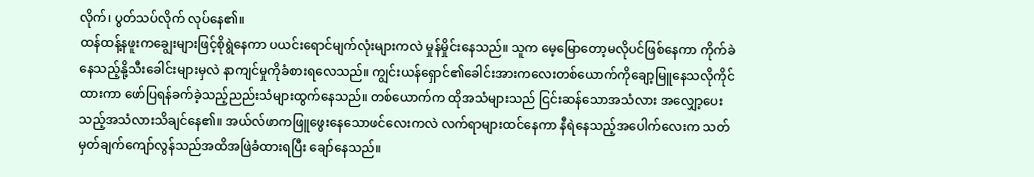လိုက်၊ ပွတ်သပ်လိုက် လုပ်နေ၏။
ထန်ထန့်နဖူးကချွေးများဖြင့်စိုရွဲနေကာ ပယင်းရောင်မျက်လုံးများကလဲ မှုန်မှိုင်းနေသည်။ သူက မေ့မြောတော့မလိုပင်ဖြစ်နေကာ ကိုက်ခဲနေသည့်နို့သီးခေါင်းများမှလဲ နာကျင်မှုကိုခံစားရလေသည်။ ကျွင်းယန်ရှောင်၏ခေါင်းအားကလေးတစ်ယောက်ကိုချော့မြူနေသလိုကိုင်ထားကာ ဖော်ပြရန်ခက်ခဲ့သည့်ညည်းသံများထွက်နေသည်။ တစ်ယောက်က ထိုအသံများသည် ငြင်းဆန်သောအသံလား အလျှော့ပေးသည့်အသံလားသိချင်နေ၏။ အယ်လ်ဖာကဖြူဖွေးနေသောဖင်လေးကလဲ လက်ရာများထင်နေကာ နီရဲနေသည့်အပေါက်လေးက သတ်မှတ်ချက်ကျော်လွန်သည်အထိအဖြဲခံထားရပြီး ချော်နေသည်။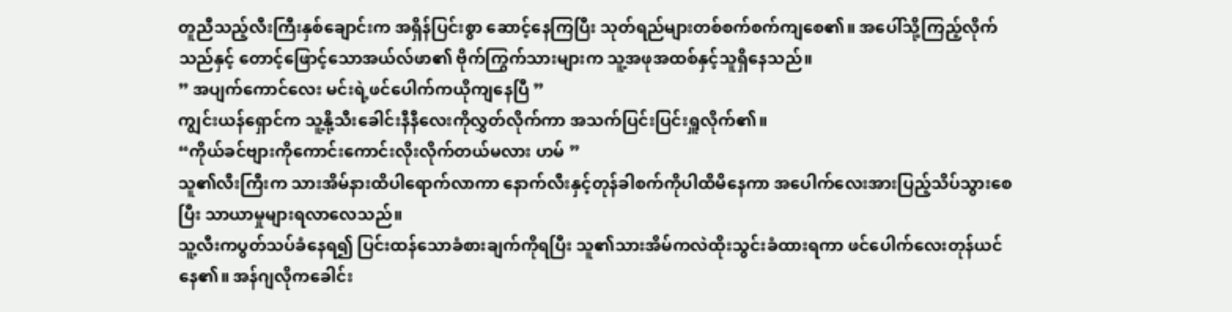တူညီသည့်လီးကြီးနှစ်ချောင်းက အရှိန်ပြင်းစွာ ဆောင့်နေကြပြီး သုတ်ရည်များတစ်စက်စက်ကျစေ၏။ အပေါ်သို့ကြည့်လိုက်သည်နှင့် တောင့်ဖြောင့်သောအယ်လ်ဖာ၏ ဗိုက်ကြွက်သားများက သူ့အဖုအထစ်နှင့်သူရှိနေသည်။
” အပျက်ကောင်လေး မင်းရဲ့ဖင်ပေါက်ကယိုကျနေပြီ ”
ကျွင်းယန်ရှောင်က သူ့နို့သီးခေါင်းနီနီလေးကိုလွှတ်လိုက်ကာ အသက်ပြင်းပြင်းရှူလိုက်၏။
“ကိုယ်ခင်ဗျားကိုကောင်းကောင်းလိုးလိုက်တယ်မလား ဟမ် ”
သူ၏လီးကြီးက သားအိမ်နားထိပါရောက်လာကာ နောက်လီးနှင့်တုန်ခါစက်ကိုပါထိမိနေကာ အပေါက်လေးအားပြည့်သိပ်သွားစေပြီး သာယာမှုများရလာလေသည်။
သူ့လီးကပွတ်သပ်ခံနေရ၍ ပြင်းထန်သောခံစားချက်ကိုရပြီး သူ၏သားအိမ်ကလဲထိုးသွင်းခံထားရကာ ဖင်ပေါက်လေးတုန်ယင်နေ၏။ အန်ဂျလိုကခေါင်း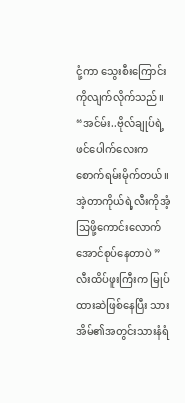ငုံ့ကာ သွေးစီးကြောင်းကိုလျက်လိုက်သည်။
“အင်မ်း..ဗိုလ်ချုပ်ရဲ့ဖင်ပေါက်လေးကစောက်ရမ်းမိုက်တယ်။ အဲ့တာကိုယ်ရဲ့လီးကိုအံ့သြဖို့ကောင်းလောက်အောင်စုပ်နေတာပဲ ”
လီးထိပ်ဖူးကြီးက မြုပ်ထားဆဲဖြစ်နေပြီး သားအိမ်၏အတွင်းသားနံရံ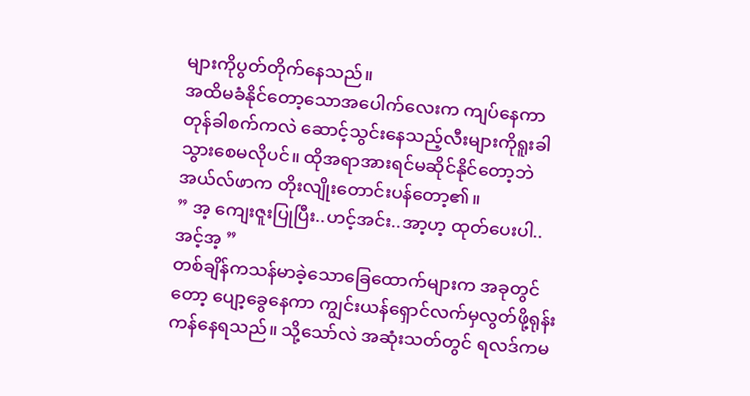များကိုပွတ်တိုက်နေသည်။
အထိမခံနိုင်တော့သောအပေါက်လေးက ကျပ်နေကာ တုန်ခါစက်ကလဲ ဆောင့်သွင်းနေသည့်လီးများကိုရူးခါသွားစေမလိုပင်။ ထိုအရာအားရင်မဆိုင်နိုင်တော့ဘဲ အယ်လ်ဖာက တိုးလျိုးတောင်းပန်တော့၏။
” အ့ ကျေးဇူးပြုပြီး..ဟင့်အင်း..အာ့ဟ့ ထုတ်ပေးပါ..အင့်အ့ ”
တစ်ချိန်ကသန်မာခဲ့သောခြေထောက်များက အခုတွင်တော့ ပျော့ခွေနေကာ ကျွင်းယန်ရှောင်လက်မှလွတ်ဖို့ရုန်းကန်နေရသည်။ သို့သော်လဲ အဆုံးသတ်တွင် ရလဒ်ကမ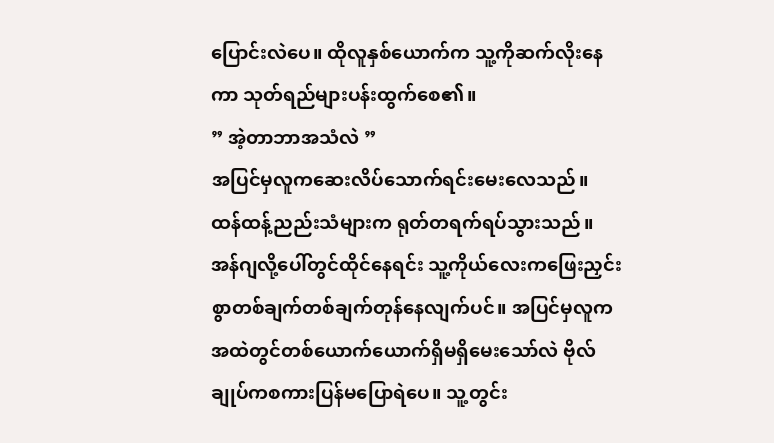ပြောင်းလဲပေ။ ထိုလူနှစ်ယောက်က သူ့ကိုဆက်လိုးနေကာ သုတ်ရည်များပန်းထွက်စေ၏။
” အဲ့တာဘာအသံလဲ ”
အပြင်မှလူကဆေးလိပ်သောက်ရင်းမေးလေသည်။
ထန်ထန့်ညည်းသံများက ရုတ်တရက်ရပ်သွားသည်။ အန်ဂျလို့ပေါ်တွင်ထိုင်နေရင်း သူ့ကိုယ်လေးကဖြေးညှင်းစွာတစ်ချက်တစ်ချက်တုန်နေလျက်ပင်။ အပြင်မှလူက အထဲတွင်တစ်ယောက်ယောက်ရှိမရှိမေးသော်လဲ ဗိုလ်ချုပ်ကစကားပြန်မပြောရဲပေ။ သူ့တွင်း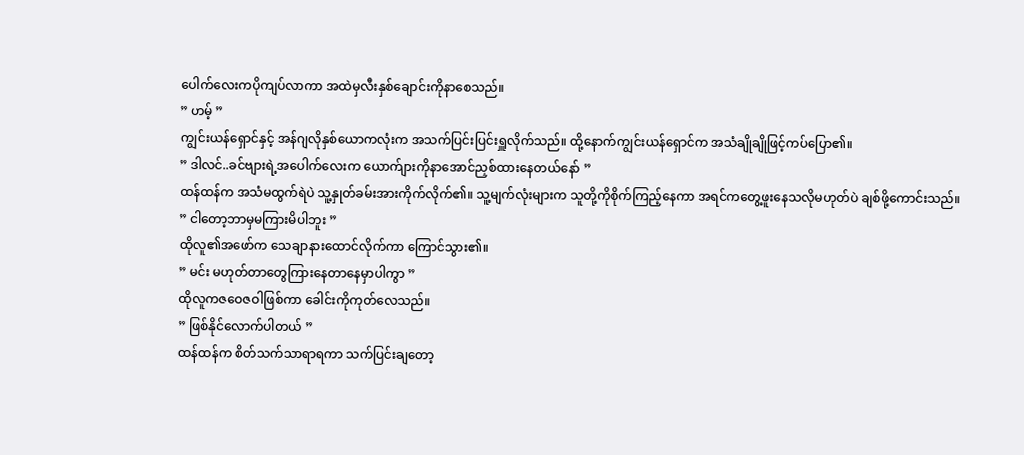ပေါက်လေးကပိုကျပ်လာကာ အထဲမှလီးနှစ်ချောင်းကိုနာစေသည်။
” ဟမ့် ”
ကျွင်းယန်ရှောင်နှင့် အန်ဂျလိုနှစ်ယောကလုံးက အသက်ပြင်းပြင်းရှူလိုက်သည်။ ထို့နောက်ကျွင်းယန်ရှောင်က အသံချိုချိုဖြင့်ကပ်ပြော၏။
” ဒါလင်..ခင်ဗျားရဲ့အပေါက်လေးက ယောက်ျားကိုနာအောင်ညှစ်ထားနေတယ်နော် ”
ထန်ထန်က အသံမထွက်ရဲပဲ သူ့နှုတ်ခမ်းအားကိုက်လိုက်၏။ သူ့မျက်လုံးများက သူတို့ကိုစိုက်ကြည့်နေကာ အရင်ကတွေ့ဖူးနေသလိုမဟုတ်ပဲ ချစ်ဖို့ကောင်းသည်။
” ငါတော့ဘာမှမကြားမိပါဘူး ”
ထိုလူ၏အဖော်က သေချာနားထောင်လိုက်ကာ ကြောင်သွား၏။
” မင်း မဟုတ်တာတွေကြားနေတာနေမှာပါကွာ ”
ထိုလူကဇဝေဇဝါဖြစ်ကာ ခေါင်းကိုကုတ်လေသည်။
” ဖြစ်နိုင်လောက်ပါတယ် ”
ထန်ထန်က စိတ်သက်သာရာရကာ သက်ပြင်းချတော့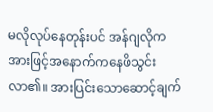မလိုလုပ်နေတုန်းပင် အန်ဂျလိုက အားဖြင့်အနောက်ကနေဖိသွင်းလာ၏။ အားပြင်းသောဆောင့်ချက်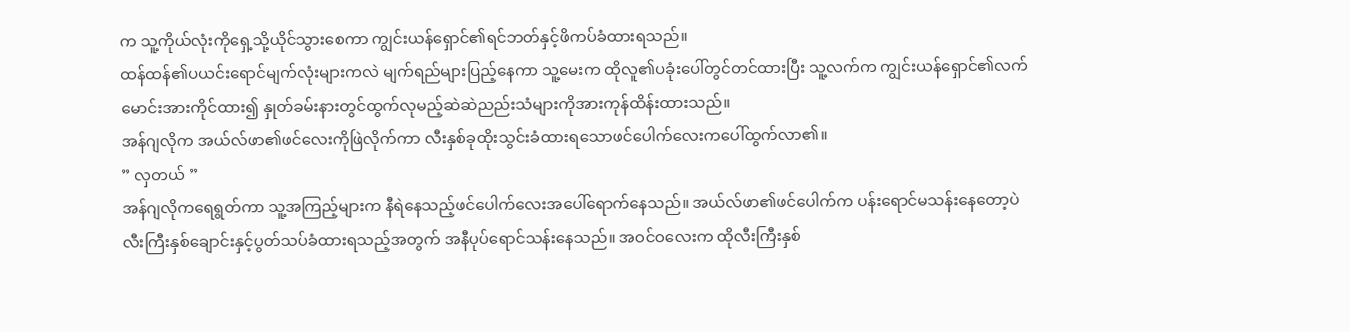က သူ့ကိုယ်လုံးကိုရှေ့သို့ယိုင်သွားစေကာ ကျွင်းယန်ရှောင်၏ရင်ဘတ်နှင့်ဖိကပ်ခံထားရသည်။
ထန်ထန်၏ပယင်းရောင်မျက်လုံးများကလဲ မျက်ရည်များပြည့်နေကာ သူ့မေးက ထိုလူ၏ပခုံးပေါ်တွင်တင်ထားပြီး သူ့လက်က ကျွင်းယန်ရှောင်၏လက်မောင်းအားကိုင်ထား၍ နှုတ်ခမ်းနားတွင်ထွက်လုမည့်ဆဲဆဲညည်းသံများကိုအားကုန်ထိန်းထားသည်။
အန်ဂျလိုက အယ်လ်ဖာ၏ဖင်လေးကိုဖြဲလိုက်ကာ လီးနှစ်ခုထိုးသွင်းခံထားရသောဖင်ပေါက်လေးကပေါ်ထွက်လာ၏။
” လှတယ် ”
အန်ဂျလိုကရေရွတ်ကာ သူ့အကြည့်များက နီရဲနေသည့်ဖင်ပေါက်လေးအပေါ်ရောက်နေသည်။ အယ်လ်ဖာ၏ဖင်ပေါက်က ပန်းရောင်မသန်းနေတော့ပဲ လီးကြီးနှစ်ချောင်းနှင့်ပွတ်သပ်ခံထားရသည့်အတွက် အနီပုပ်ရောင်သန်းနေသည်။ အဝင်ဝလေးက ထိုလီးကြီးနှစ်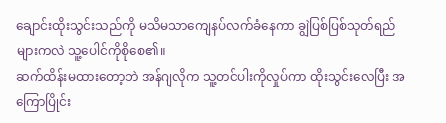ချောင်းထိုးသွင်းသည်ကို မသိမသာကျေနပ်လက်ခံနေကာ ချွဲပြစ်ပြစ်သုတ်ရည်များကလဲ သူ့ပေါင်ကိုစိုစေ၏။
ဆက်ထိန်းမထားတော့ဘဲ အန်ဂျလိုက သူ့တင်ပါးကိုလှုပ်ကာ ထိုးသွင်းလေပြီး အကြောပြိုင်း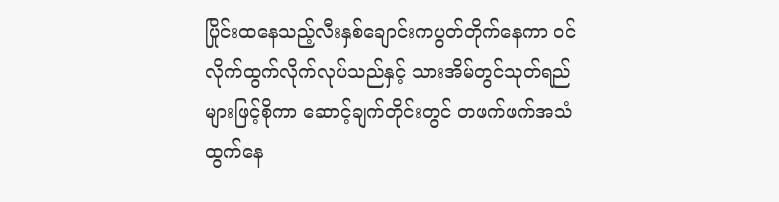ပြိုင်းထနေသည့်လီးနှစ်ချောင်းကပွတ်တိုက်နေကာ ဝင်လိုက်ထွက်လိုက်လုပ်သည်နှင့် သားအိမ်တွင်သုတ်ရည်များဖြင့်စိုကာ ဆောင့်ချက်တိုင်းတွင် တဖက်ဖက်အသံထွက်နေ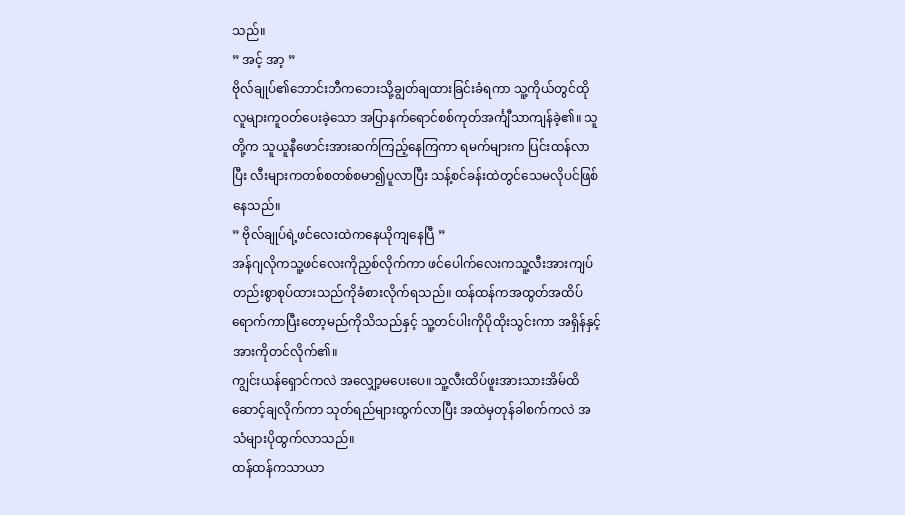သည်။
” အင့် အာ့ ”
ဗိုလ်ချုပ်၏ဘောင်းဘီကဘေးသို့ချွတ်ချထားခြင်းခံရကာ သူ့ကိုယ်တွင်ထိုလူများကူဝတ်ပေးခဲ့သော အပြာနက်ရောင်စစ်ကုတ်အင်္ကျီသာကျန်ခဲ့၏။ သူတို့က သူယူနီဖောင်းအားဆက်ကြည့်နေကြကာ ရမက်များက ပြင်းထန်လာပြီး လီးများကတစ်စတစ်စမာ၍ပူလာပြီး သန့်စင်ခန်းထဲတွင်သေမလိုပင်ဖြစ်နေသည်။
” ဗိုလ်ချုပ်ရဲ့ဖင်လေးထဲကနေယိုကျနေပြီ ”
အန်ဂျလိုကသူ့ဖင်လေးကိုညှစ်လိုက်ကာ ဖင်ပေါက်လေးကသူ့လီးအားကျပ်တည်းစွာစုပ်ထားသည်ကိုခံစားလိုက်ရသည်။ ထန်ထန်ကအထွတ်အထိပ်ရောက်ကာပြီးတော့မည်ကိုသိသည်နှင့် သူ့တင်ပါးကိုပိုထိုးသွင်းကာ အရှိန်နှင့်အားကိုတင်လိုက်၏။
ကျွင်းယန်ရှောင်ကလဲ အလျှော့မပေးပေ။ သူ့လီးထိပ်ဖူးအားသားအိမ်ထိဆောင့်ချလိုက်ကာ သုတ်ရည်များထွက်လာပြီး အထဲမှတုန်ခါစက်ကလဲ အသံများပိုထွက်လာသည်။
ထန်ထန်ကသာယာ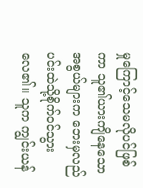မှုကြောင့်သေမလိုပင်ဖြစ်ကာ သူ၏ယားကျိနေသောအစွယ်များက ဘေးမှလည်ပင်းထဲသို့စိုက်ဝင်သွားလေ၏။ သူက ကျွင်းယန်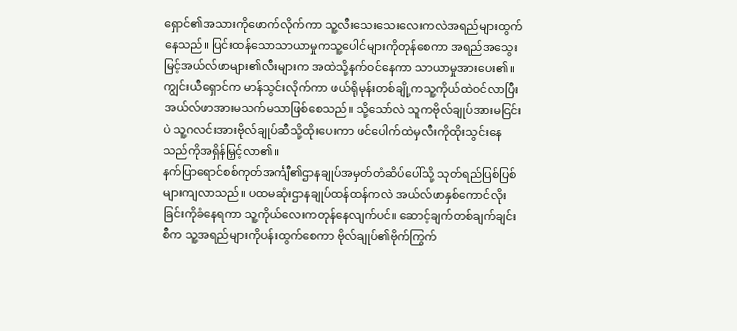ရှောင်၏အသားကိုဖောက်လိုက်ကာ သူ့လီးသေးသေးလေးကလဲအရည်များထွက်နေသည်။ ပြင်းထန်သောသာယာမှုကသူ့ပေါင်များကိုတုန်စေကာ အရည်အသွေးမြင့်အယ်လ်ဖာများ၏လီးများက အထဲသို့နက်ဝင်နေကာ သာယာမှုအားပေး၏။
ကျွင်းယီရှောင်က မာန်သွင်းလိုက်ကာ ဖယ်ရိုမုန်းတစ်ချို့ကသူ့ကိုယ်ထဲဝင်လာပြီး အယ်လ်ဖာအားမသက်မသာဖြစ်စေသည်။ သို့သော်လဲ သူကဗိုလ်ချုပ်အားမငြင်းပဲ သူ့ဂလင်းအားဗိုလ်ချုပ်ဆီသို့ထိုးပေးကာ ဖင်ပေါက်ထဲမှလီးကိုထိုးသွင်းနေသည်ကိုအရှိန်မြှင့်လာ၏။
နက်ပြာရောင်စစ်ကုတ်အင်္ကျီ၏ဌာနချုပ်အမှတ်တံဆိပ်ပေါ်သို့ သုတ်ရည်ပြစ်ပြစ်များကျလာသည်။ ပထမဆုံးဌာနချုပ်ထန်ထန်ကလဲ အယ်လ်ဖာနှစ်ကောင်လိုးခြင်းကိုခံနေရကာ သူ့ကိုယ်လေးကတုန်နေလျက်ပင်။ ဆောင့်ချက်တစ်ချက်ချင်းစီက သူ့အရည်များကိုပန်းထွက်စေကာ ဗိုလ်ချုပ်၏ဗိုက်ကြွက်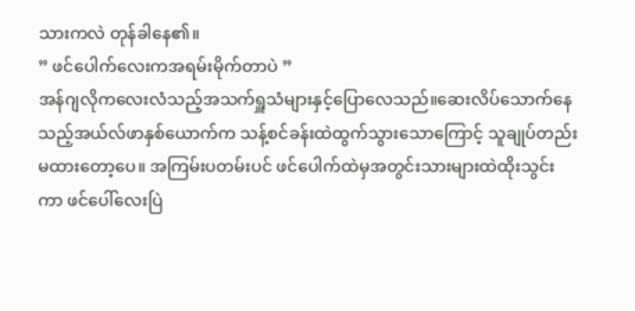သားကလဲ တုန်ခါနေ၏။
” ဖင်ပေါက်လေးကအရမ်းမိုက်တာပဲ ”
အန်ဂျလိုကလေးလံသည့်အသက်ရှူသံများနှင့်ပြောလေသည်။ဆေးလိပ်သောက်နေသည့်အယ်လ်ဖာနှစ်ယောက်က သန့်စင်ခန်းထဲထွက်သွားသောကြောင့် သူချုပ်တည်းမထားတော့ပေ။ အကြမ်းပတမ်းပင် ဖင်ပေါက်ထဲမှအတွင်းသားများထဲထိုးသွင်းကာ ဖင်ပေါ်လေးပြဲ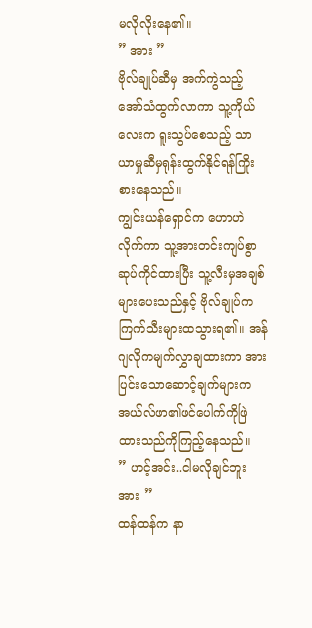မလိုလိုးနေ၏။
” အား ”
ဗိုလ်ချုပ်ဆီမှ အက်ကွဲသည့်အော်သံထွက်လာကာ သူ့ကိုယ်လေးက ရူးသွပ်စေသည့် သာယာမှုဆီမှရုန်းထွက်နိုင်ရန်ကြိုးစားနေသည်။
ကျွင်းယန်ရှောင်က ဟောဟဲလိုက်ကာ သူ့အားတင်းကျပ်စွာဆုပ်ကိုင်ထားပြီး သူ့လီးမှအချစ်များပေးသည်နှင့် ဗိုလ်ချုပ်က ကြက်သီးများထသွားရ၏။ အန်ဂျလိုကမျက်လွှာချထားကာ အားပြင်းသောဆောင့်ချက်များက အယ်လ်ဖာ၏ဖင်ပေါက်ကိုဖြဲထားသည်ကိုကြည့်နေသည်။
” ဟင့်အင်း..ငါမလိုချင်ဘူး အား ”
ထန်ထန်က နာ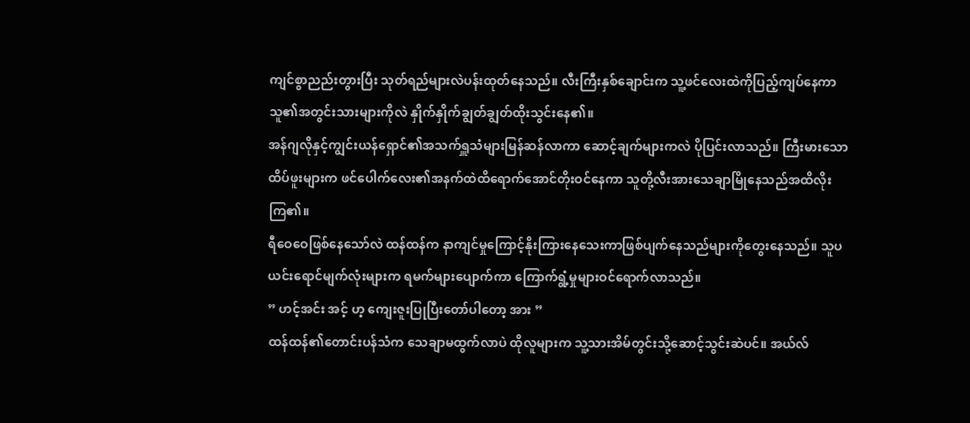ကျင်စွာညည်းတွားပြီး သုတ်ရည်များလဲပန်းထုတ်နေသည်။ လီးကြီးနှစ်ချောင်းက သူ့ဖင်လေးထဲကိုပြည့်ကျပ်နေကာ သူ၏အတွင်းသားများကိုလဲ နှိုက်နှိုက်ချွတ်ချွတ်ထိုးသွင်းနေ၏။
အန်ဂျလိုနှင့်ကျွင်းယန်ရှောင်၏အသက်ရှူသံများမြန်ဆန်လာကာ ဆောင့်ချက်များကလဲ ပိုပြင်းလာသည်။ ကြီးမားသောထိပ်ဖူးများက ဖင်ပေါက်လေး၏အနက်ထဲထိရောက်အောင်တိုးဝင်နေကာ သူတို့လီးအားသေချာမြိုနေသည်အထိလိုးကြ၏။
ရီဝေဝေဖြစ်နေသော်လဲ ထန်ထန်က နာကျင်မှုကြောင့်နိုးကြားနေသေးကာဖြစ်ပျက်နေသည်များကိုတွေးနေသည်။ သူပယင်းရောင်မျက်လုံးများက ရမက်များပျောက်ကာ ကြောက်ရွံ့မှုများဝင်ရောက်လာသည်။
” ဟင့်အင်း အင့် ဟ့ ကျေးဇူးပြုပြီးတော်ပါတော့ အား ”
ထန်ထန်၏တောင်းပန်သံက သေချာမထွက်လာပဲ ထိုလူများက သူ့သားအိမ်တွင်းသို့ဆောင့်သွင်းဆဲပင်။ အယ်လ်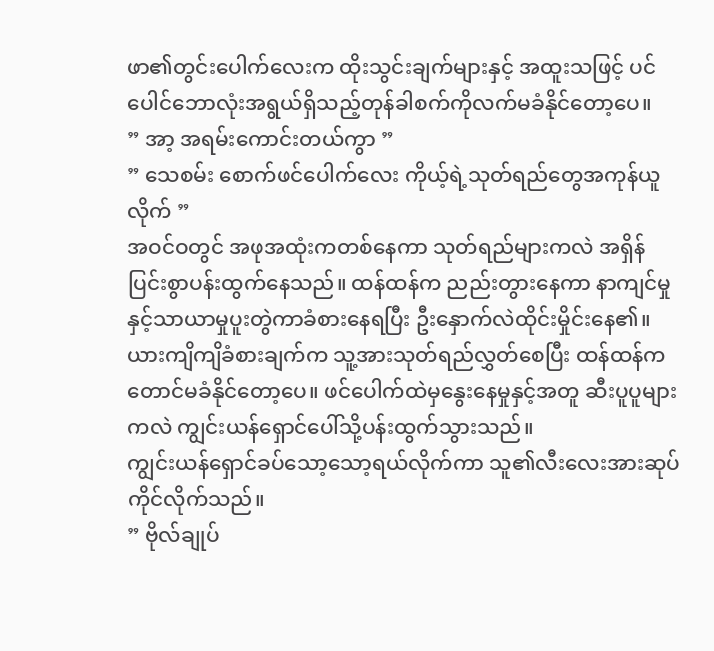ဖာ၏တွင်းပေါက်လေးက ထိုးသွင်းချက်များနှင့် အထူးသဖြင့် ပင်ပေါင်ဘောလုံးအရွယ်ရှိသည့်တုန်ခါစက်ကိုလက်မခံနိုင်တော့ပေ။
” အာ့ အရမ်းကောင်းတယ်ကွာ ”
” သေစမ်း စောက်ဖင်ပေါက်လေး ကိုယ့်ရဲ့သုတ်ရည်တွေအကုန်ယူလိုက် ”
အဝင်ဝတွင် အဖုအထုံးကတစ်နေကာ သုတ်ရည်များကလဲ အရှိန်ပြင်းစွာပန်းထွက်နေသည်။ ထန်ထန်က ညည်းတွားနေကာ နာကျင်မှုနှင့်သာယာမှုပူးတွဲကာခံစားနေရပြီး ဦးနှောက်လဲထိုင်းမှိုင်းနေ၏။
ယားကျိကျိခံစားချက်က သူ့အားသုတ်ရည်လွှတ်စေပြီး ထန်ထန်ကတောင်မခံနိုင်တော့ပေ။ ဖင်ပေါက်ထဲမှနွေးနေမှုနှင့်အတူ ဆီးပူပူများကလဲ ကျွင်းယန်ရှောင်ပေါ်သို့ပန်းထွက်သွားသည်။
ကျွင်းယန်ရှောင်ခပ်သော့သော့ရယ်လိုက်ကာ သူ၏လီးလေးအားဆုပ်ကိုင်လိုက်သည်။
” ဗိုလ်ချုပ်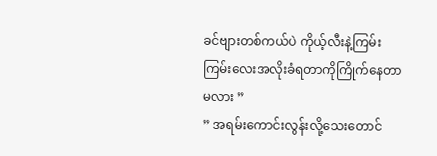ခင်ဗျားတစ်ကယ်ပဲ ကိုယ့်လီးနဲ့ကြမ်းကြမ်းလေးအလိုးခံရတာကိုကြိုက်နေတာမလား ”
” အရမ်းကောင်းလွန်းလို့သေးတောင်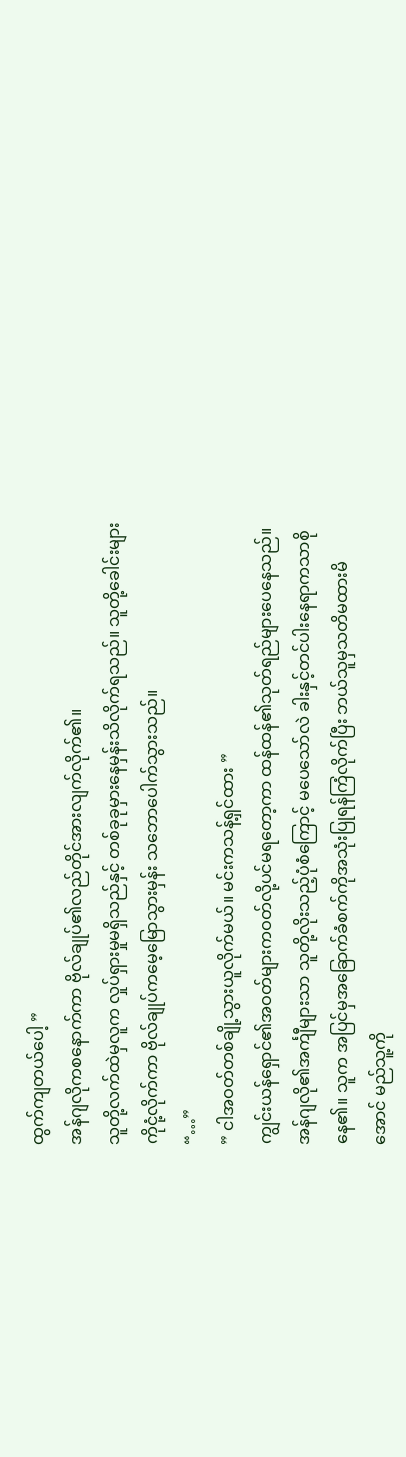ထွက်ကျတယ်ပေါ့ ”
အန်ဂျလိုကစနောက်ကာ ဗိုလ်ချုပ်၏လည်တိုင်အားလျက်လိုက်၏။
သူတို့လက်ထဲမှလူက လှုပ်ရှားမှုမရှိသည်နှင့် တစ်ခုခုမှားနေမှန်းသိလိုက်ရသည်။ သူတို့ခေါင်းများကိုငုံ့လိုက်ကာ ဗိုလ်ချုပ်ကမေ့မြောသွားမှန်း သဘောပေါက်သွားသည်။
“…”
” ငါအဝတ်တစ်ချို့သွားယူလိုက်မယ်။ မင်းကသန့်ရှင်ထား ”
ကျွင်းယန်ရှောင်၏အဝတ်များကဝတ်လို့ပင်မရတော့ကာ ထန်ထန်၏သုတ်ရည်များပေနေသည်။ အန်ဂျလို၏အင်္ကျီများသာ သူတို့လိုးသည့်ပုံစံကြောင့် မပေသော်လဲ ခါးနှင့်တင်ပါးနေရာကသာစိုနေ၏။ သူက အပြင်မှအခြောက်ခံစက်ကိုအသုံးပြုရန်ကြံလိုက်ပြီး ဘယ်သူမှသတိမထားမိအောင် မည်သူ့ကို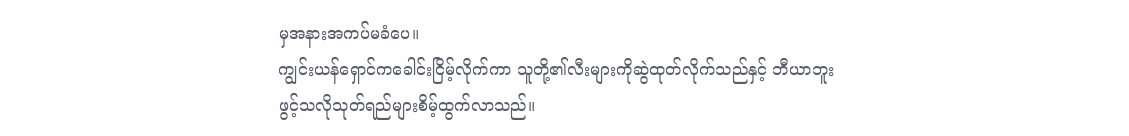မှအနားအကပ်မခံပေ။
ကျွင်းယန်ရှောင်ကခေါင်းငြိမ့်လိုက်ကာ သူတို့၏လီးများကိုဆွဲထုတ်လိုက်သည်နှင့် ဘီယာဘူးဖွင့်သလိုသုတ်ရည်များစိမ့်ထွက်လာသည်။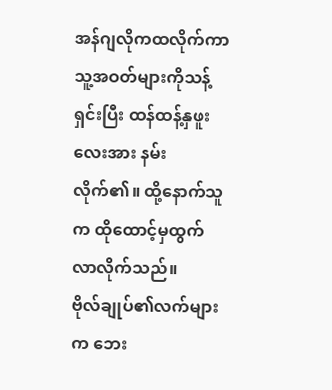အန်ဂျလိုကထလိုက်ကာ သူ့အဝတ်များကိုသန့်ရှင်းပြီး ထန်ထန့်နှဖူးလေးအား နမ်းလိုက်၏။ ထို့နောက်သူက ထိုထောင့်မှထွက်လာလိုက်သည်။
ဗိုလ်ချုပ်၏လက်များက ဘေး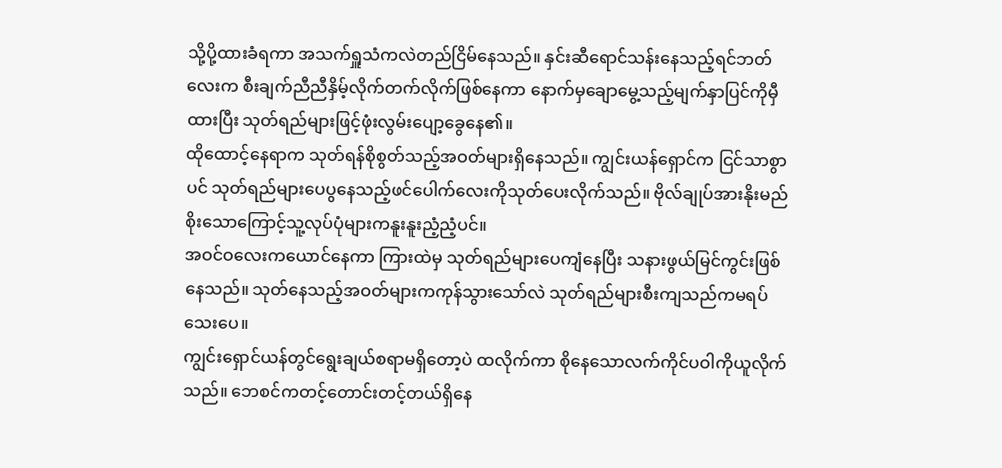သို့ပို့ထားခံရကာ အသက်ရှူသံကလဲတည်ငြိမ်နေသည်။ နှင်းဆီရောင်သန်းနေသည့်ရင်ဘတ်လေးက စီးချက်ညီညီနှိမ့်လိုက်တက်လိုက်ဖြစ်နေကာ နောက်မှချောမွေ့သည့်မျက်နှာပြင်ကိုမှီထားပြီး သုတ်ရည်များဖြင့်ဖုံးလွမ်းပျော့ခွေနေ၏။
ထိုထောင့်နေရာက သုတ်ရန်စိုစွတ်သည့်အဝတ်များရှိနေသည်။ ကျွင်းယန်ရှောင်က ငြင်သာစွာပင် သုတ်ရည်များပေပွနေသည့်ဖင်ပေါက်လေးကိုသုတ်ပေးလိုက်သည်။ ဗိုလ်ချုပ်အားနိုးမည်စိုးသောကြောင့်သူ့လုပ်ပုံများကနူးနူးညံ့ညံ့ပင်။
အဝင်ဝလေးကယောင်နေကာ ကြားထဲမှ သုတ်ရည်များပေကျံနေပြီး သနားဖွယ်မြင်ကွင်းဖြစ်နေသည်။ သုတ်နေသည့်အဝတ်များကကုန်သွားသော်လဲ သုတ်ရည်များစီးကျသည်ကမရပ်သေးပေ။
ကျွင်းရှောင်ယန်တွင်ရွေးချယ်စရာမရှိတော့ပဲ ထလိုက်ကာ စိုနေသောလက်ကိုင်ပဝါကိုယူလိုက်သည်။ ဘေစင်ကတင့်တောင်းတင့်တယ်ရှိနေ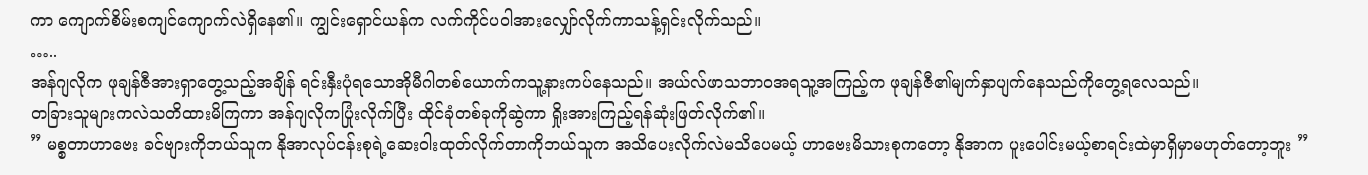ကာ ကျောက်စိမ်းစကျင်ကျောက်လဲရှိနေ၏။ ကျွင်းရှောင်ယန်က လက်ကိုင်ပဝါအားလျှော်လိုက်ကာသန့်ရှင်းလိုက်သည်။
…..
အန်ဂျလိုက ဖုချန်ဇီအားရှာတွေ့သည့်အချိန် ရင်းနှီးပုံရသောအိုမီဂါတစ်ယောက်ကသူ့နားကပ်နေသည်။ အယ်လ်ဖာသဘာဝအရသူ့အကြည့်က ဖုချန်ဇီ၏မျက်နှာပျက်နေသည်ကိုတွေ့ရလေသည်။
တခြားသူများကလဲသတိထားမိကြကာ အန်ဂျလိုကပြုံးလိုက်ပြီး ထိုင်ခုံတစ်ခုကိုဆွဲကာ ရှိုးအားကြည့်ရန်ဆုံးဖြတ်လိုက်၏။
” မစ္စတာဟာဗေး ခင်ဗျားကိုဘယ်သူက နိုအာလုပ်ငန်းစုရဲ့ဆေးဝါးထုတ်လိုက်တာကိုဘယ်သူက အသိပေးလိုက်လဲမသိပေမယ့် ဟာဗေးမိသားစုကတော့ နိုအာက ပူးပေါင်းမယ့်စာရင်းထဲမှာရှိမှာမဟုတ်တော့ဘူး ”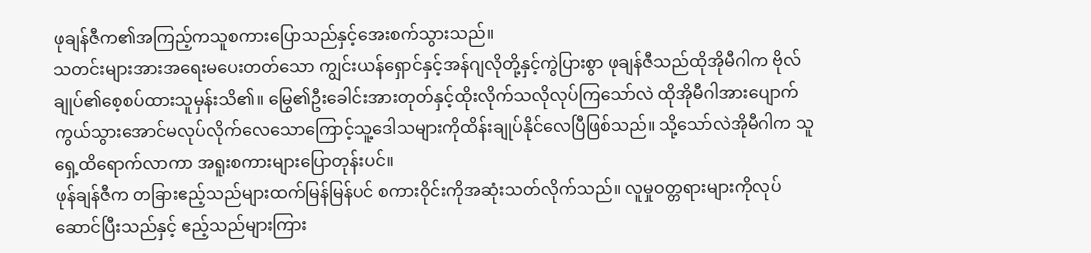ဖုချန်ဇီက၏အကြည့်ကသူစကားပြောသည်နှင့်အေးစက်သွားသည်။
သတင်းများအားအရေးမပေးတတ်သော ကျွင်းယန်ရှောင်နှင့်အန်ဂျလိုတို့နှင့်ကွဲပြားစွာ ဖုချန်ဇီသည်ထိုအိုမီဂါက ဗိုလ်ချုပ်၏စေ့စပ်ထားသူမှန်းသိ၏။ မြွေ၏ဦးခေါင်းအားတုတ်နှင့်ထိုးလိုက်သလိုလုပ်ကြသော်လဲ ထိုအိုမီဂါအားပျောက်ကွယ်သွားအောင်မလုပ်လိုက်လေသောကြောင့်သူ့ဒေါသများကိုထိန်းချုပ်နိုင်လေပြီဖြစ်သည်။ သို့သော်လဲအိုမီဂါက သူရှေ့ထိရောက်လာကာ အရူးစကားများပြောတုန်းပင်။
ဖုန်ချန်ဇီက တခြားဧည့်သည်များထက်မြန်မြန်ပင် စကားဝိုင်းကိုအဆုံးသတ်လိုက်သည်။ လူမှုဝတ္တရားများကိုလုပ်ဆောင်ပြီးသည်နှင့် ဧည့်သည်များကြား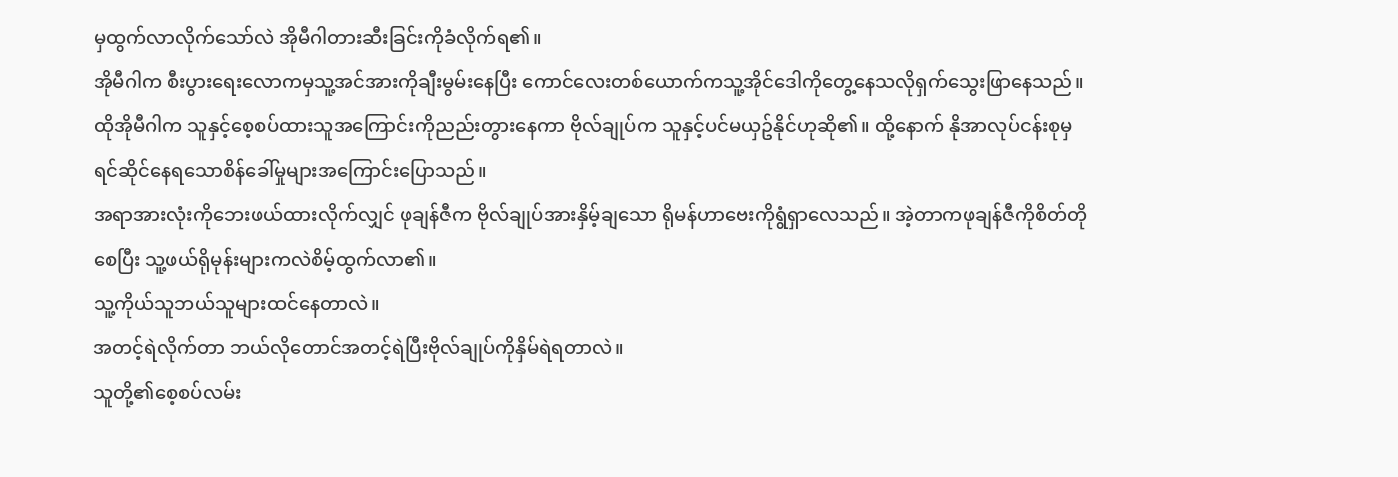မှထွက်လာလိုက်သော်လဲ အိုမီဂါတားဆီးခြင်းကိုခံလိုက်ရ၏။
အိုမီဂါက စီးပွားရေးလောကမှသူ့အင်အားကိုချီးမွမ်းနေပြီး ကောင်လေးတစ်ယောက်ကသူ့အိုင်ဒေါကိုတွေ့နေသလိုရှက်သွေးဖြာနေသည်။ ထိုအိုမီဂါက သူနှင့်စေ့စပ်ထားသူအကြောင်းကိုညည်းတွားနေကာ ဗိုလ်ချုပ်က သူနှင့်ပင်မယှဥ်နိုင်ဟုဆို၏။ ထို့နောက် နိုအာလုပ်ငန်းစုမှရင်ဆိုင်နေရသောစိန်ခေါ်မှုများအကြောင်းပြောသည်။
အရာအားလုံးကိုဘေးဖယ်ထားလိုက်လျှင် ဖုချန်ဇီက ဗိုလ်ချုပ်အားနှိမ့်ချသော ရိုမန်ဟာဗေးကိုရွံရှာလေသည်။ အဲ့တာကဖုချန်ဇီကိုစိတ်တိုစေပြီး သူ့ဖယ်ရိုမုန်းများကလဲစိမ့်ထွက်လာ၏။
သူ့ကိုယ်သူဘယ်သူများထင်နေတာလဲ။
အတင့်ရဲလိုက်တာ ဘယ်လိုတောင်အတင့်ရဲပြီးဗိုလ်ချုပ်ကိုနှိမ်ရဲရတာလဲ။
သူတို့၏စေ့စပ်လမ်း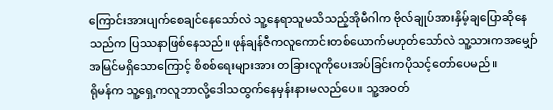ကြောင်းအားပျက်စေချင်နေသော်လဲ သူ့နေရာသူမသိသည့်အိုမီဂါက ဗိုလ်ချုပ်အားနှိမ့်ချပြောဆိုနေသည်က ပြဿနာဖြစ်နေသည်။ ဖုန်ချန်ဇီကလူကောင်းတစ်ယောက်မဟုတ်သော်လဲ သူ့သားကအမျှော်အမြင်မရှိသောကြောင့် စိစစ်ရေးများအား တခြားလူကိုပေးအပ်ခြင်းကပိုသင့်တော်ပေမည်။
ရိုမန်က သူ့ရှေ့ကလူဘာလို့ဒေါသထွက်နေမှန်းနားမလည်ပေ။ သူ့အဝတ်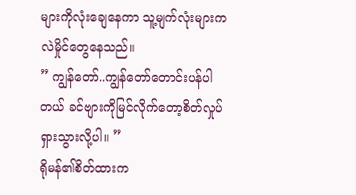များကိုလုံးချေနေကာ သူ့မျက်လုံးများကလဲမှိုင်တွေနေသည်။
” ကျွန်တော်..ကျွန်တော်တောင်းပန်ပါတယ် ခင်ဗျားကိုမြင်လိုက်တော့စိတ်လှုပ်ရှားသွားလို့ပါ။ ”
ရိုမန်၏စိတ်ထားက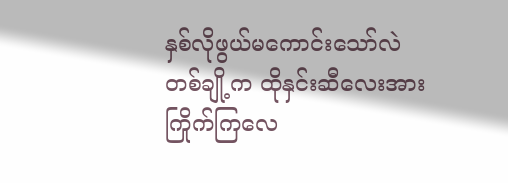နှစ်လိုဖွယ်မကောင်းသော်လဲ တစ်ချို့က ထိုနှင်းဆီလေးအားကြိုက်ကြလေ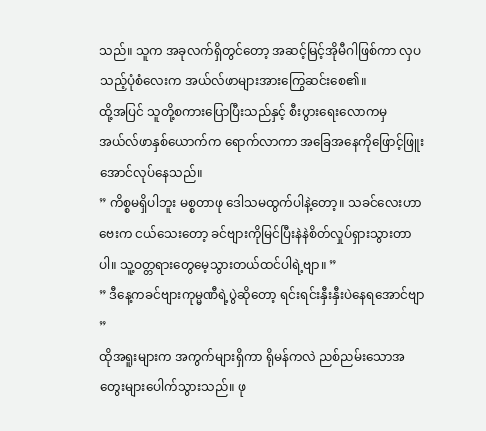သည်။ သူက အခုလက်ရှိတွင်တော့ အဆင့်မြင့်အိုမီဂါဖြစ်ကာ လှပသည့်ပုံစံလေးက အယ်လ်ဖာများအားကြွေဆင်းစေ၏။
ထို့အပြင် သူတို့စကားပြောပြီးသည်နှင့် စီးပွားရေးလောကမှ အယ်လ်ဖာနှစ်ယောက်က ရောက်လာကာ အခြေအနေကိုဖြောင့်ဖြူးအောင်လုပ်နေသည်။
” ကိစ္စမရှိပါဘူး မစ္စတာဖု ဒေါသမထွက်ပါနဲ့တော့။ သခင်လေးဟာဗေးက ငယ်သေးတော့ ခင်ဗျားကိုမြင်ပြီးနဲနဲစိတ်လှုပ်ရှားသွားတာပါ။ သူ့ဝတ္တရားတွေမေ့သွားတယ်ထင်ပါရဲ့ဗျာ။ ”
” ဒီနေ့ကခင်ဗျားကုမ္မဏီရဲ့ပွဲဆိုတော့ ရင်းရင်းနှီးနှီးပဲနေရအောင်ဗျာ ”
ထိုအရူးများက အကွက်များရှိကာ ရိုမန်ကလဲ ညစ်ညမ်းသောအတွေးများပေါက်သွားသည်။ ဖု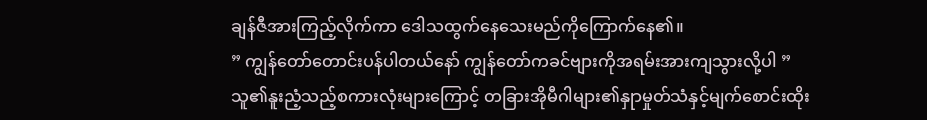ချန်ဇီအားကြည့်လိုက်ကာ ဒေါသထွက်နေသေးမည်ကိုကြောက်နေ၏။
” ကျွန်တော်တောင်းပန်ပါတယ်နော် ကျွန်တော်ကခင်ဗျားကိုအရမ်းအားကျသွားလို့ပါ ”
သူ၏နူးညံ့သည့်စကားလုံးများကြောင့် တခြားအိုမီဂါများ၏နှုာမှုတ်သံနှင့်မျက်စောင်းထိုး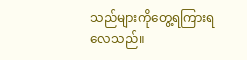သည်များကိုတွေ့ရကြားရလေသည်။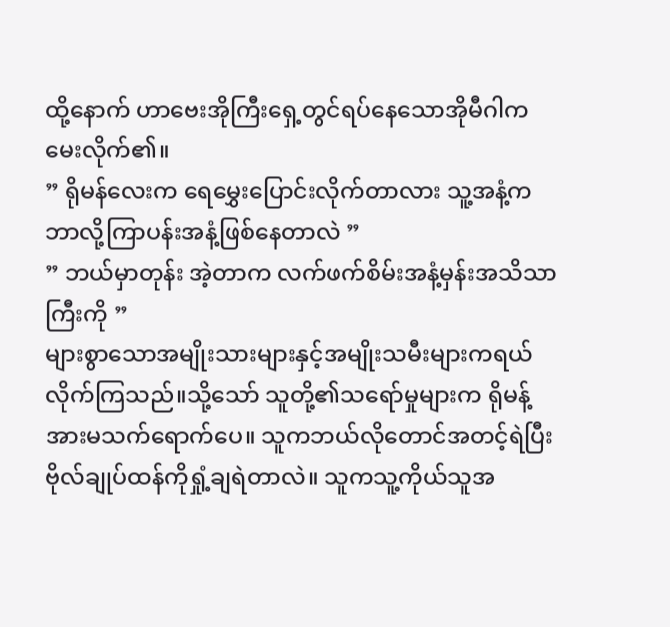ထို့နောက် ဟာဗေးအိုကြီးရှေ့တွင်ရပ်နေသောအိုမီဂါကမေးလိုက်၏။
” ရိုမန်လေးက ရေမွှေးပြောင်းလိုက်တာလား သူ့အနံ့ကဘာလို့ကြာပန်းအနံ့ဖြစ်နေတာလဲ ”
” ဘယ်မှာတုန်း အဲ့တာက လက်ဖက်စိမ်းအနံ့မှန်းအသိသာကြီးကို ”
များစွာသောအမျိုးသားများနှင့်အမျိုးသမီးများကရယ်လိုက်ကြသည်။သို့သော် သူတို့၏သရော်မှုများက ရိုမန့်အားမသက်ရောက်ပေ။ သူကဘယ်လိုတောင်အတင့်ရဲပြီး ဗိုလ်ချုပ်ထန်ကိုရှုံ့ချရဲတာလဲ။ သူကသူ့ကိုယ်သူအ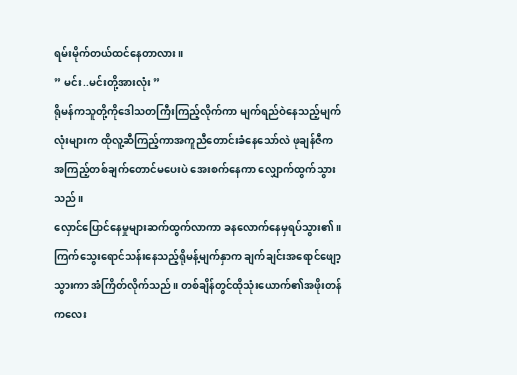ရမ်းမိုက်တယ်ထင်နေတာလား။
” မင်း..မင်းတို့အားလုံး ”
ရိုမန်ကသူတို့ကိုဒေါသတကြီးကြည့်လိုက်ကာ မျက်ရည်ဝဲနေသည့်မျက်လုံးများက ထိုလူ့ဆီကြည့်ကာအကူညီတောင်းခံနေသော်လဲ ဖုချန်ဇီကအကြည့်တစ်ချက်တောင်မပေးပဲ အေးစက်နေကာ လျှောက်ထွက်သွားသည်။
လှောင်ပြောင်နေမှုများဆက်ထွက်လာကာ ခနလောက်နေမှရပ်သွား၏။ ကြက်သွေးရောင်သန်းနေသည့်ရိုမန့်မျက်နှာက ချက်ချင်းအရောင်ဖျော့သွားကာ အံကြိတ်လိုက်သည်။ တစ်ချိန်တွင်ထိုသုံးယောက်၏အဖိုးတန်ကလေး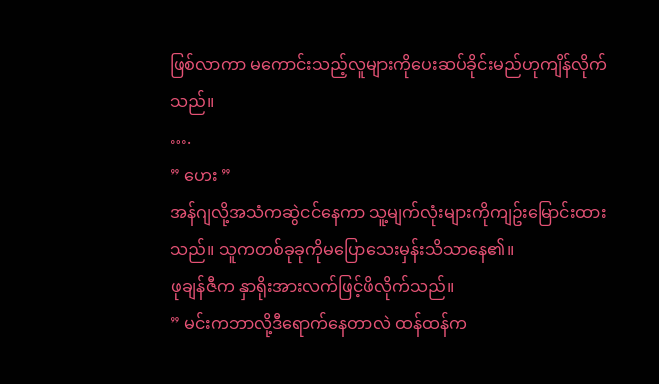ဖြစ်လာကာ မကောင်းသည့်လူများကိုပေးဆပ်ခိုင်းမည်ဟုကျိန်လိုက်သည်။
….
” ဟေး ”
အန်ဂျလို့အသံကဆွဲငင်နေကာ သူ့မျက်လုံးများကိုကျဥ်းမြောင်းထားသည်။ သူကတစ်ခုခုကိုမပြောသေးမှန်းသိသာနေ၏။
ဖုချန်ဇီက နှာရိုးအားလက်ဖြင့်ဖိလိုက်သည်။
” မင်းကဘာလို့ဒီရောက်နေတာလဲ ထန်ထန်က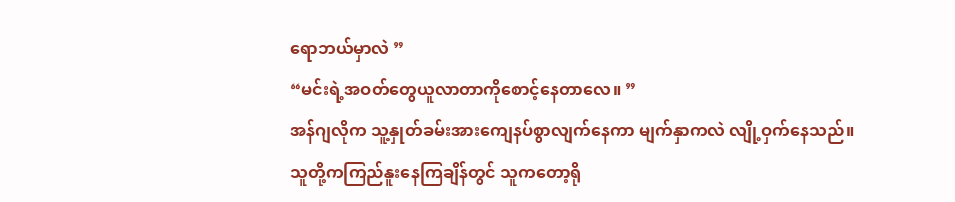ရောဘယ်မှာလဲ ”
“မင်းရဲ့အဝတ်တွေယူလာတာကိုစောင့်နေတာလေ။ ”
အန်ဂျလိုက သူ့နှုတ်ခမ်းအားကျေနပ်စွာလျက်နေကာ မျက်နှာကလဲ လျို့ဝှက်နေသည်။
သူတို့ကကြည်နူးနေကြချိန်တွင် သူကတော့ရို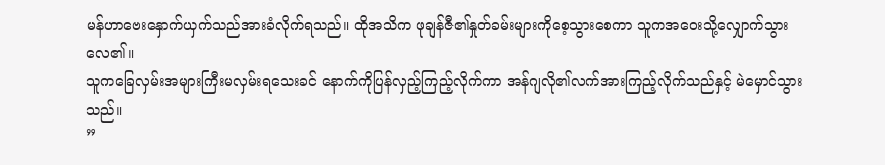မန်ဟာဗေးနှောက်ယှက်သည်အားခံလိုက်ရသည်။ ထိုအသိက ဖုချန်ဇီ၏နှုတ်ခမ်းများကိုစေ့သွားစေကာ သူကအဝေးသို့လျှောက်သွားလေ၏။
သူကခြေလှမ်းအများကြီးမလှမ်းရသေးခင် နောက်ကိုပြန်လှည့်ကြည့်လိုက်ကာ အန်ဂျလို၏လက်အားကြည့်လိုက်သည်နှင့် မဲမှောင်သွားသည်။
”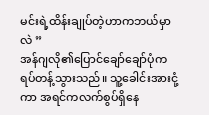မင်းရဲ့ထိန်းချုပ်တဲ့ဟာကဘယ်မှာလဲ ”
အန်ဂျလို၏ပြောင်ချော်ချော်ပုံက ရပ်တန့်သွားသည်။ သူ့ခေါင်းအားငုံ့ကာ အရင်ကလက်စွပ်ရှိနေ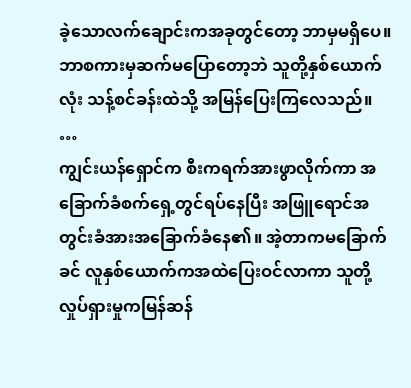ခဲ့သောလက်ချောင်းကအခုတွင်တော့ ဘာမှမရှိပေ။
ဘာစကားမှဆက်မပြောတော့ဘဲ သူတို့နှစ်ယောက်လုံး သန့်စင်ခန်းထဲသို့ အမြန်ပြေးကြလေသည်။
…
ကျွင်းယန်ရှောင်က စီးကရက်အားဖွာလိုက်ကာ အခြောက်ခံစက်ရှေ့တွင်ရပ်နေပြီး အဖြူရောင်အတွင်းခံအားအခြောက်ခံနေ၏။ အဲ့တာကမခြောက်ခင် လူနှစ်ယောက်ကအထဲပြေးဝင်လာကာ သူတို့လှုပ်ရှားမှုကမြန်ဆန်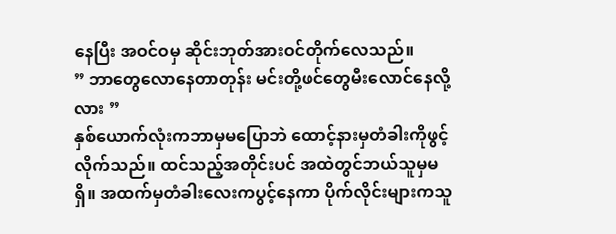နေပြီး အဝင်ဝမှ ဆိုင်းဘုတ်အားဝင်တိုက်လေသည်။
” ဘာတွေလောနေတာတုန်း မင်းတို့ဖင်တွေမီးလောင်နေလို့လား ”
နှစ်ယောက်လုံးကဘာမှမပြောဘဲ ထောင့်နားမှတံခါးကိုဖွင့်လိုက်သည်။ ထင်သည့်အတိုင်းပင် အထဲတွင်ဘယ်သူမှမရှိ။ အထက်မှတံခါးလေးကပွင့်နေကာ ပိုက်လိုင်းများကသူ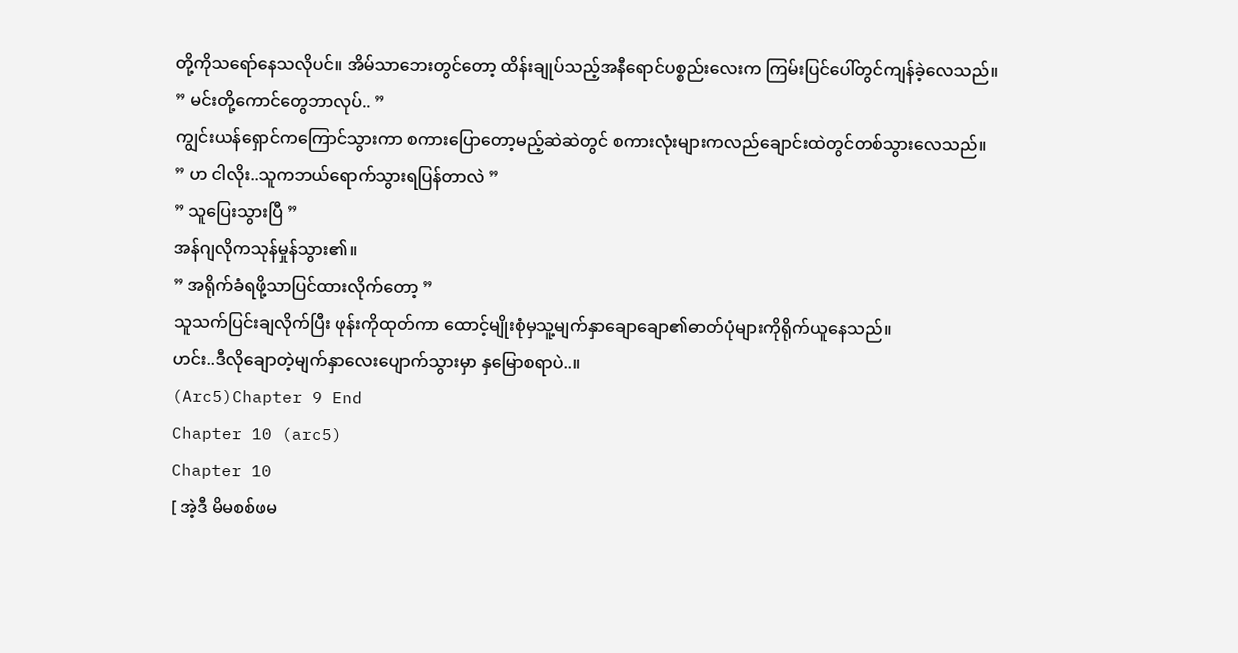တို့ကိုသရော်နေသလိုပင်။ အိမ်သာဘေးတွင်တော့ ထိန်းချုပ်သည့်အနီရောင်ပစ္စည်းလေးက ကြမ်းပြင်ပေါ်တွင်ကျန်ခဲ့လေသည်။
” မင်းတို့ကောင်တွေဘာလုပ်.. ”
ကျွင်းယန်ရှောင်ကကြောင်သွားကာ စကားပြောတော့မည့်ဆဲဆဲတွင် စကားလုံးများကလည်ချောင်းထဲတွင်တစ်သွားလေသည်။
” ဟ ငါလိုး..သူကဘယ်ရောက်သွားရပြန်တာလဲ ”
” သူပြေးသွားပြီ ”
အန်ဂျလိုကသုန်မှုန်သွား၏။
” အရိုက်ခံရဖို့သာပြင်ထားလိုက်တော့ ”
သူသက်ပြင်းချလိုက်ပြီး ဖုန်းကိုထုတ်ကာ ထောင့်မျိုးစုံမှသူ့မျက်နှာချောချော၏ဓာတ်ပုံများကိုရိုက်ယူနေသည်။
ဟင်း..ဒီလိုချောတဲ့မျက်နှာလေးပျောက်သွားမှာ နှမြောစရာပဲ..။
(Arc5)Chapter 9 End
Chapter 10 (arc5)
Chapter 10
[ အဲ့ဒီ မိမစစ်ဖမ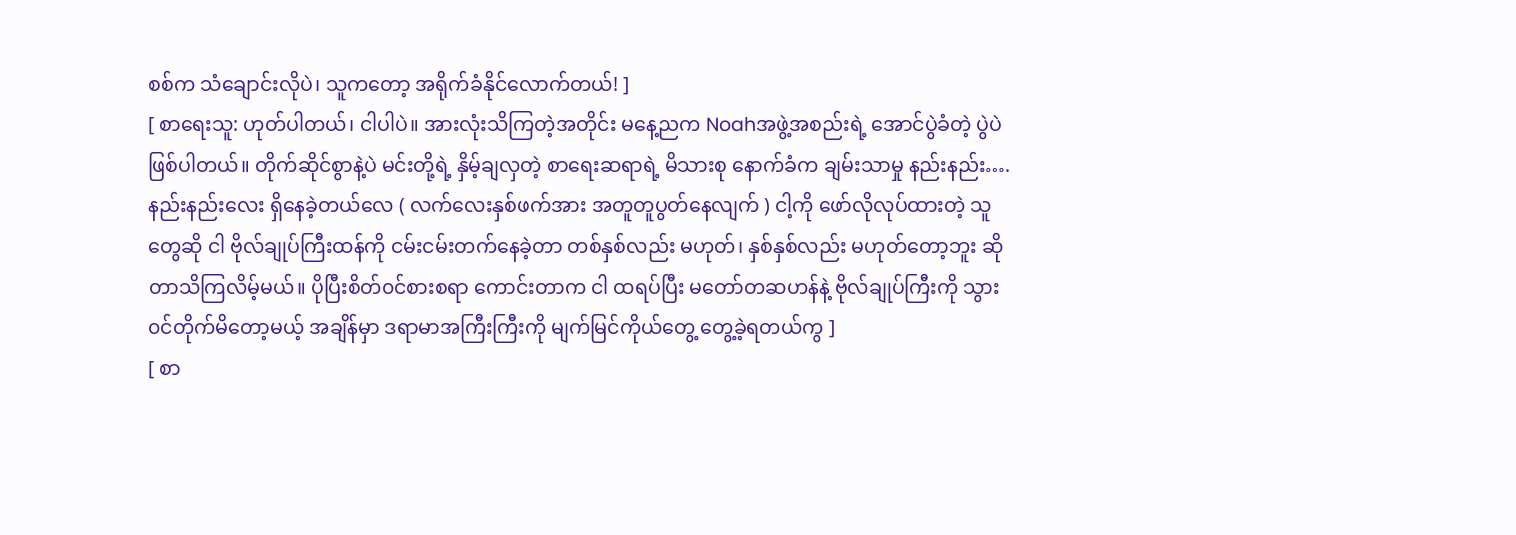စစ်က သံချောင်းလိုပဲ၊ သူကတော့ အရိုက်ခံနိုင်လောက်တယ်! ]
[ စာရေးသူ: ဟုတ်ပါတယ်၊ ငါပါပဲ။ အားလုံးသိကြတဲ့အတိုင်း မနေ့ညက Noahအဖွဲ့အစည်းရဲ့ အောင်ပွဲခံတဲ့ ပွဲပဲဖြစ်ပါတယ်။ တိုက်ဆိုင်စွာနဲ့ပဲ မင်းတို့ရဲ့ နှိမ့်ချလှတဲ့ စာရေးဆရာရဲ့ မိသားစု နောက်ခံက ချမ်းသာမှု နည်းနည်း….နည်းနည်းလေး ရှိနေခဲ့တယ်လေ ( လက်လေးနှစ်ဖက်အား အတူတူပွတ်နေလျက် ) ငါ့ကို ဖော်လိုလုပ်ထားတဲ့ သူတွေဆို ငါ ဗိုလ်ချုပ်ကြီးထန်ကို ငမ်းငမ်းတက်နေခဲ့တာ တစ်နှစ်လည်း မဟုတ်၊ နှစ်နှစ်လည်း မဟုတ်တော့ဘူး ဆိုတာသိကြလိမ့်မယ်။ ပိုပြီးစိတ်၀င်စားစရာ ကောင်းတာက ငါ ထရပ်ပြီး မတော်တဆဟန်နဲ့ ဗိုလ်ချုပ်ကြီးကို သွား၀င်တိုက်မိတော့မယ့် အချိန်မှာ ဒရာမာအကြီးကြီးကို မျက်မြင်ကိုယ်တွေ့ တွေ့ခဲ့ရတယ်ကွ ]
[ စာ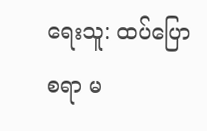ရေးသူ: ထပ်ပြောစရာ မ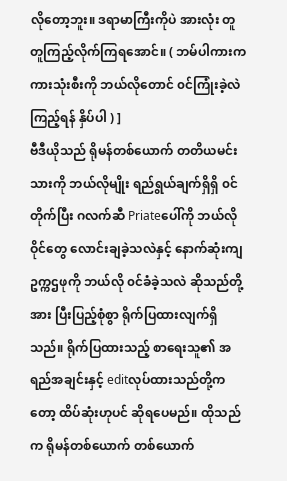လိုတော့ဘူး။ ဒရာမာကြီးကိုပဲ အားလုံး တူတူကြည့်လိုက်ကြရအောင်။ ( ဘမ်ပါကားက ကားသုံးစီးကို ဘယ်လိုတောင် ၀င်ကြုံးခဲ့လဲ ကြည့်ရန် နှိပ်ပါ ) ]
ဗီဒီယိုသည် ရိုမန်တစ်ယောက် တတိယမင်းသားကို ဘယ်လိုမျိုး ရည်ရွယ်ချက်ရှိရှိ ၀င်တိုက်ပြီး ဂလက်ဆီ Priateပေါ်ကို ဘယ်လို ဝိုင်တွေ လောင်းချခဲ့သလဲနှင့် နောက်ဆုံးကျ ဥက္ကဌဖုကို ဘယ်လို ၀င်ခံခဲ့သလဲ ဆိုသည်တို့အား ပြီးပြည့်စုံစွာ ရိုက်ပြထားလျက်ရှိသည်။ ရိုက်ပြထားသည့် စာရေးသူ၏ အရည်အချင်းနှင့် editလုပ်ထားသည်တို့ကတော့ ထိပ်ဆုံးဟုပင် ဆိုရပေမည်။ ထိုသည်က ရိုမန်တစ်ယောက် တစ်ယောက်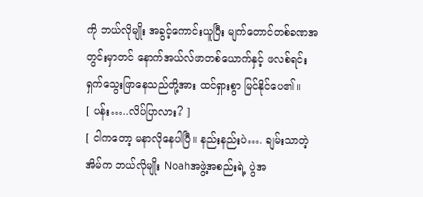ကို ဘယ်လိုမျိုး အခွင့်ကောင်းယူပြီး မျက်တောင်တစ်ခဏအတွင်းမှာတင် နောက်အယ်လ်ဖာတစ်ယောက်နှင့် ဖလစ်ရင်း ရှက်သွေးဖြာနေသည်တို့အား ထင်ရှားစွာ မြင်နိုင်ပေ၏။
[ ပန်း…..လိပ်ပြာလား? ]
[ ငါကတော့ မနာလိုနေပါပြီ။ နည်းနည်းပဲ…. ချမ်းသာတဲ့ အိမ်က ဘယ်လိုမျိုး Noahအဖွဲ့အစည်းရဲ့ ပွဲအ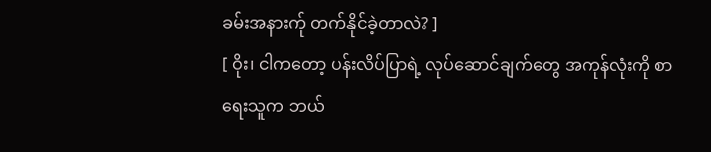ခမ်းအနားက်ု တက်နိုင်ခဲ့တာလဲ? ]
[ ဝိုး၊ ငါကတော့ ပန်းလိပ်ပြာရဲ့ လုပ်ဆောင်ချက်တွေ အကုန်လုံးကို စာရေးသူက ဘယ်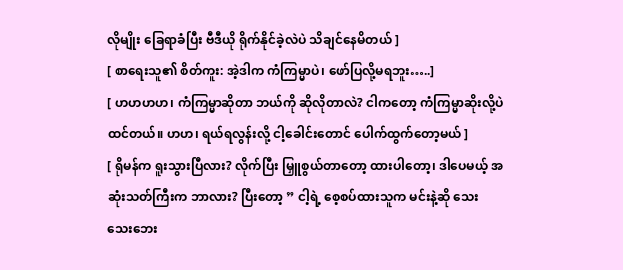လိုမျိုး ခြေရာခံပြီး ဗီဒီယို ရိုက်နိုင်ခဲ့လဲပဲ သိချင်နေမိတယ် ]
[ စာရေးသူ၏ စိတ်ကူး: အဲ့ဒါက ကံကြမ္မာပဲ၊ ဖော်ပြလို့မရဘူး…..]
[ ဟဟဟဟ၊ ကံကြမ္မာဆိုတာ ဘယ်ကို ဆိုလိုတာလဲ? ငါကတော့ ကံကြမ္မာဆိုးလို့ပဲ ထင်တယ်။ ဟဟ၊ ရယ်ရလွန်းလို့ ငါ့ခေါင်းတောင် ပေါက်ထွက်တော့မယ် ]
[ ရိုမန်က ရူးသွားပြီလား? လိုက်ပြီး မြှူစွယ်တာတော့ ထားပါတော့၊ ဒါပေမယ့် အဆုံးသတ်ကြီးက ဘာလား? ပြီးတော့ ” ငါ့ရဲ့ စေ့စပ်ထားသူက မင်းနဲ့ဆို သေးသေးဘေး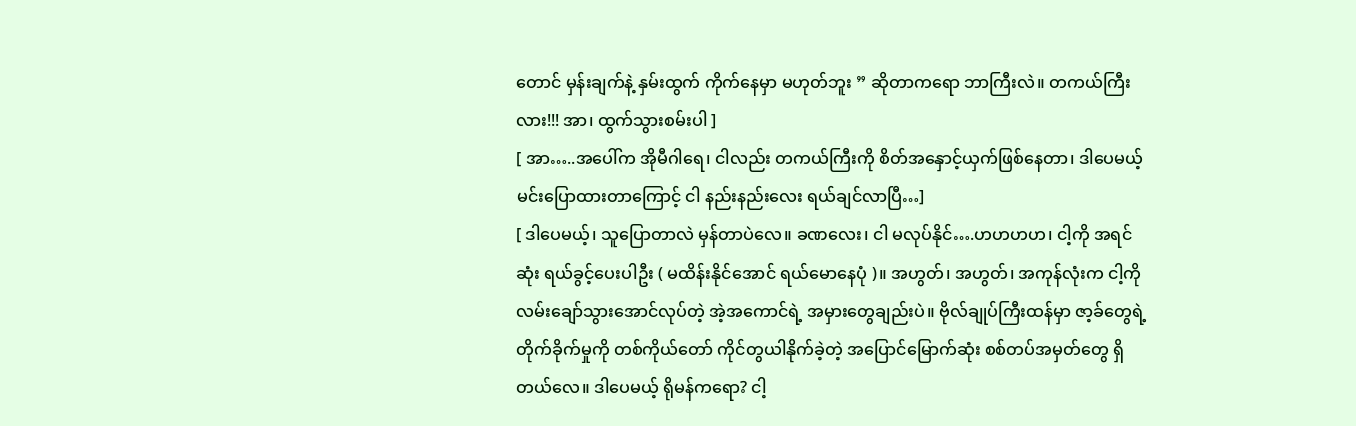တောင် မှန်းချက်နဲ့ နှမ်းထွက် ကိုက်နေမှာ မဟုတ်ဘူး ” ဆိုတာကရော ဘာကြီးလဲ။ တကယ်ကြီးလား!!! အာ၊ ထွက်သွားစမ်းပါ ]
[ အာ…..အပေါ်က အိုမီဂါရေ၊ ငါလည်း တကယ်ကြီးကို စိတ်အနှောင့်ယှက်ဖြစ်နေတာ၊ ဒါပေမယ့် မင်းပြောထားတာကြောင့် ငါ နည်းနည်းလေး ရယ်ချင်လာပြီ…]
[ ဒါပေမယ့်၊ သူပြောတာလဲ မှန်တာပဲလေ။ ခဏလေး၊ ငါ မလုပ်နိုင်….ဟဟဟဟ၊ ငါ့ကို အရင်ဆုံး ရယ်ခွင့်ပေးပါဦး ( မထိန်းနိုင်အောင် ရယ်မောနေပုံ )။ အဟွတ်၊ အဟွတ်၊ အကုန်လုံးက ငါ့ကို လမ်းချော်သွားအောင်လုပ်တဲ့ အဲ့အကောင်ရဲ့ အမှားတွေချည်းပဲ။ ဗိုလ်ချုပ်ကြီးထန်မှာ ဇာ့ခ်တွေရဲ့ တိုက်ခိုက်မှုကို တစ်ကိုယ်တော် ကိုင်တွယါနိုက်ခဲ့တဲ့ အပြောင်မြောက်ဆုံး စစ်တပ်အမှတ်တွေ ရှိတယ်လေ။ ဒါပေမယ့် ရိုမန်ကရော? ငါ့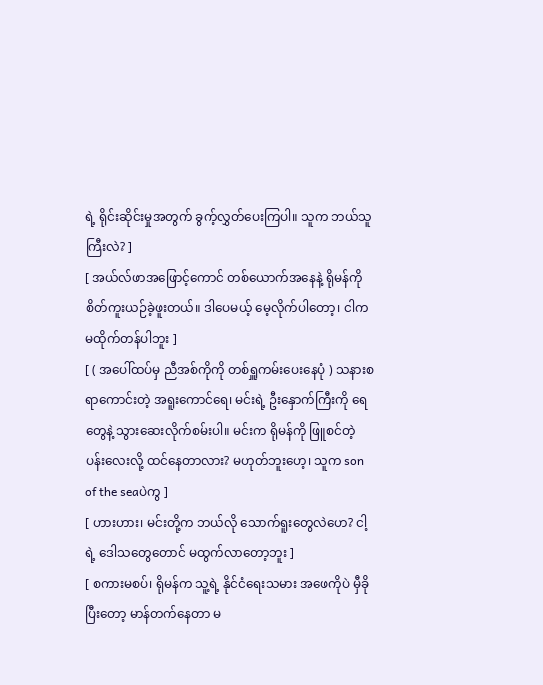ရဲ့ ရိုင်းဆိုင်းမှုအတွက် ခွက့်လွှတ်ပေးကြပါ။ သူက ဘယ်သူကြီးလဲ? ]
[ အယ်လ်ဖာအဖြောင့်ကောင် တစ်ယောက်အနေနဲ့ ရိုမန်ကို စိတ်ကူးယဉ်ခဲ့ဖူးတယ်။ ဒါပေမယ့် မေ့လိုက်ပါတော့၊ ငါက မထိုက်တန်ပါဘူး ]
[ ( အပေါ်ထပ်မှ ညီအစ်ကိုကို တစ်ရှူကမ်းပေးနေပုံ ) သနားစရာကောင်းတဲ့ အရူးကောင်ရေ၊ မင်းရဲ့ ဦးနှောက်ကြီးကို ရေတွေနဲ့ သွားဆေးလိုက်စမ်းပါ။ မင်းက ရိုမန်ကို ဖြူစင်တဲ့ ပန်းလေးလို့ ထင်နေတာလား? မဟုတ်ဘူးဟေ့၊ သူက son of the seaပဲကွ ]
[ ဟားဟား၊ မင်းတို့က ဘယ်လို သောက်ရူးတွေလဲဟေ? ငါ့ရဲ့ ဒေါသတွေတောင် မထွက်လာတော့ဘူး ]
[ စကားမစပ်၊ ရိုမန်က သူ့ရဲ့ နိုင်ငံရေးသမား အဖေကိုပဲ မှီခိုပြီးတော့ မာန်တက်နေတာ မ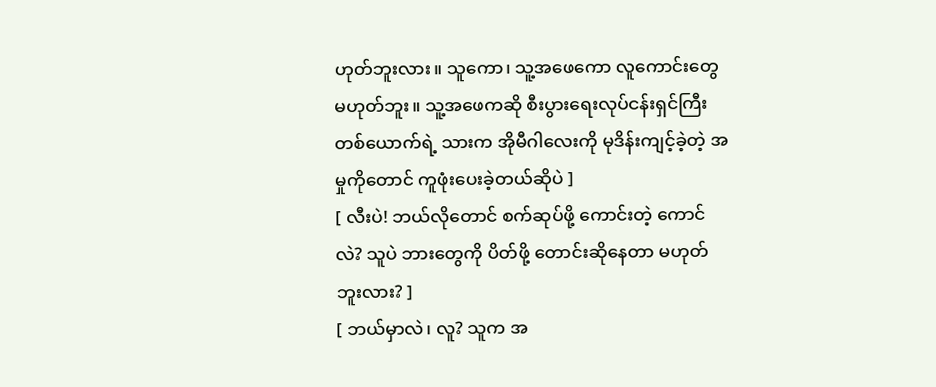ဟုတ်ဘူးလား။ သူကော၊ သူ့အဖေကော လူကောင်းတွေ မဟုတ်ဘူး။ သူ့အဖေကဆို စီးပွားရေးလုပ်ငန်းရှင်ကြီး တစ်ယောက်ရဲ့ သားက အိုမီဂါလေးကို မုဒိန်းကျင့်ခဲ့တဲ့ အမှုကိုတောင် ကူဖုံးပေးခဲ့တယ်ဆိုပဲ ]
[ လီးပဲ! ဘယ်လိုတောင် စက်ဆုပ်ဖို့ ကောင်းတဲ့ ကောင်လဲ? သူပဲ ဘားတွေကို ပိတ်ဖို့ တောင်းဆိုနေတာ မဟုတ်ဘူးလား? ]
[ ဘယ်မှာလဲ၊ လူ? သူက အ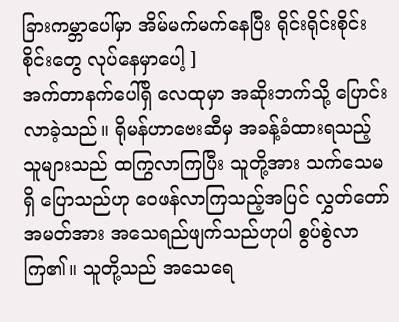ခြားကမ္ဘာပေါ်မှာ အိမ်မက်မက်နေပြီး ရိုင်းရိုင်းစိုင်းစိုင်းတွေ လုပ်နေမှာပေါ့ ]
အက်တာနက်ပေါ်ရှိ လေထုမှာ အဆိုးဘက်သို့ ပြောင်းလာခဲ့သည်။ ရိုမန်ဟာဗေးဆီမှ အခန့်ခံထားရသည့် သူများသည် ထကြွလာကြပြီး သူတို့အား သက်သေမရှိ ပြောသည်ဟု ဝေဖန်လာကြသည့်အပြင် လွှတ်တော်အမတ်အား အသေရည်ဖျက်သည်ဟုပါ စွပ်စွဲလာကြ၏။ သူတို့သည် အသေရေ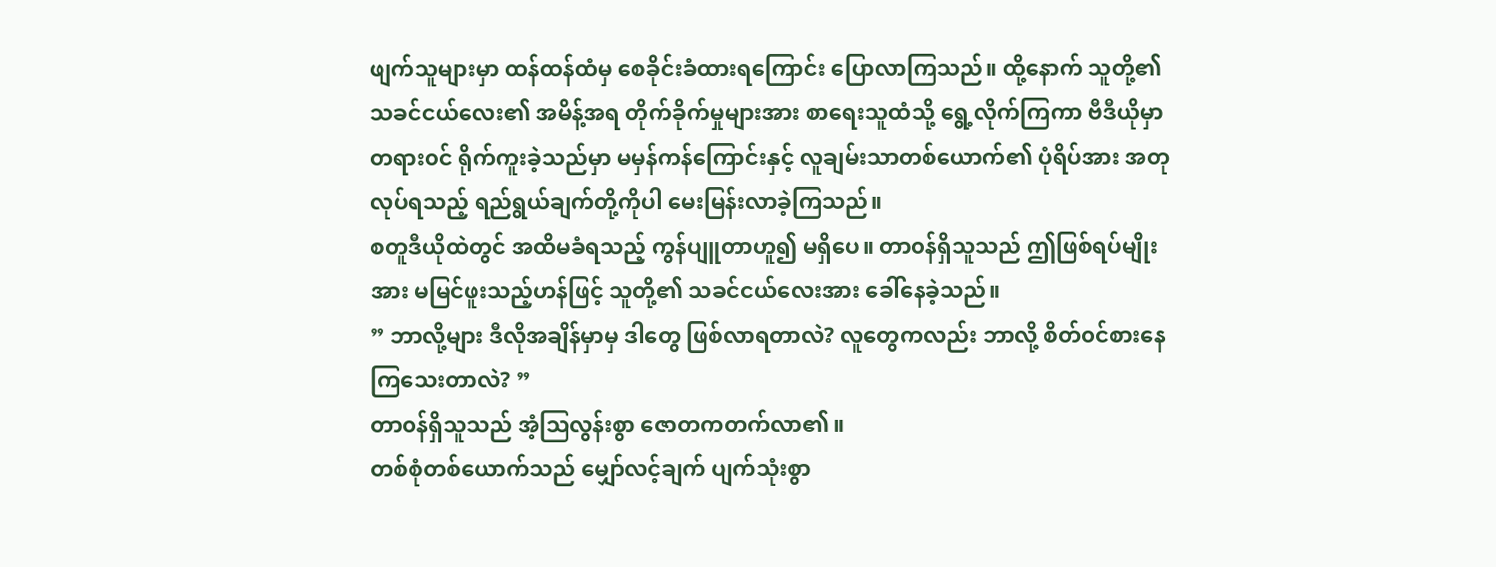ဖျက်သူများမှာ ထန်ထန်ထံမှ စေခိုင်းခံထားရကြောင်း ပြောလာကြသည်။ ထို့နောက် သူတို့၏ သခင်ငယ်လေး၏ အမိန့်အရ တိုက်ခိုက်မှုများအား စာရေးသူထံသို့ ရွေ့လိုက်ကြကာ ဗီဒီယိုမှာ တရား၀င် ရိုက်ကူးခဲ့သည်မှာ မမှန်ကန်ကြောင်းနှင့် လူချမ်းသာတစ်ယောက်၏ ပုံရိပ်အား အတုလုပ်ရသည့် ရည်ရွယ်ချက်တို့ကိုပါ မေးမြန်းလာခဲ့ကြသည်။
စတူဒီယိုထဲတွင် အထိမခံရသည့် ကွန်ပျူတာဟူ၍ မရှိပေ။ တာ၀န်ရှိသူသည် ဤဖြစ်ရပ်မျိုးအား မမြင်ဖူးသည့်ဟန်ဖြင့် သူတို့၏ သခင်ငယ်လေးအား ခေါ်နေခဲ့သည်။
” ဘာလို့များ ဒီလိုအချိန်မှာမှ ဒါတွေ ဖြစ်လာရတာလဲ? လူတွေကလည်း ဘာလို့ စိတ်၀င်စားနေကြသေးတာလဲ? ”
တာ၀န်ရှိသူသည် အံ့ဩလွန်းစွာ ဇောတကတက်လာ၏။
တစ်စုံတစ်ယောက်သည် မျှော်လင့်ချက် ပျက်သုံးစွာ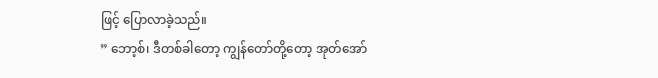ဖြင့် ပြောလာခဲ့သည်။
” ဘော့စ်၊ ဒီတစ်ခါတော့ ကျွန်တော်တို့တော့ အုတ်အော်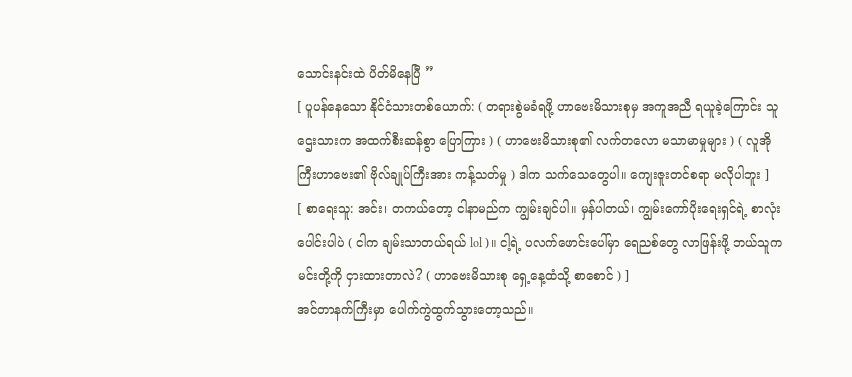သောင်းနင်းထဲ ပိတ်မိနေပြီ ”
[ ပူပန်နေသော နိုင်ငံသားတစ်ယောက်: ( တရားစွဲမခံရဖို့ ဟာဗေးမိသားစုမှ အကူအညီ ရယူခဲ့ကြောင်း သူဌေးသားက အထက်စီးဆန်စွာ ပြောကြား ) ( ဟာဗေးမိသားစု၏ လက်တလော မသာမာမှုများ ) ( လူအိုကြီးဟာဗေး၏ ဗိုလ်ချုပ်ကြီးအား ကန့်သတ်မှု ) ဒါက သက်သေတွေပါ။ ကျေးဇူးတင်စရာ မလိုပါဘူး ]
[ စာရေးသူ: အင်း၊ တကယ်တော့ ငါနာမည်က ကျွမ်းချင်ပါ။ မှန်ပါတယ်၊ ကျွမ်းကော်ပိုးရေးရှင်ရဲ့ စာလုံးပေါင်းပါပဲ ( ငါက ချမ်းသာတယ်ရယ် lol )။ ငါ့ရဲ့ ပလက်ဖောင်းပေါ်မှာ ရေညစ်တွေ လာဖြန်းဖို့ ဘယ်သူက မင်းတို့ကို ငှားထားတာလဲ? ( ဟာဗေးမိသားစု ရှေ့နေ့ထံသို့ စာစောင် ) ]
အင်တာနက်ကြီးမှာ ပေါက်ကွဲထွက်သွားတော့သည်။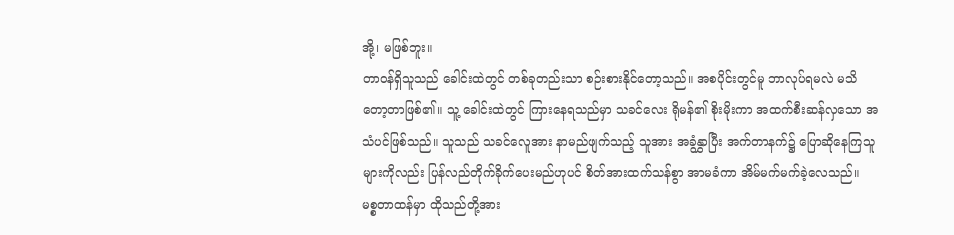အို့၊ မဖြစ်ဘူး။
တာ၀န်ရှိသူသည် ခေါင်းထဲတွင် တစ်ခုတည်းသာ စဉ်းစားနိုင်တော့သည်။ အစပိုင်းတွင်မူ ဘာလုပ်ရမလဲ မသိတော့တာဖြစ်၏။ သူ့ ခေါင်းထဲတွင် ကြားနေရသည်မှာ သခင်လေး ရိုမန်၏ စိုးမိုးကာ အထက်စီးဆန်လှသော အသံပင်ဖြစ်သည်။ သူသည် သခင်လေူအား နာမည်ဖျက်သည့် သူအား အခွံနွှာပြီး အက်တာနက်၌ ပြောဆိုနေကြသူများကိုလည်း ပြန်လည်တိုက်ခိုက်ပေးမည်ဟုပင် စိတ်အားထက်သန်စွာ အာမခံကာ အိမ်မက်မက်ခဲ့လေသည်။
မစ္စတာထန်မှာ ထိုသည်တို့အား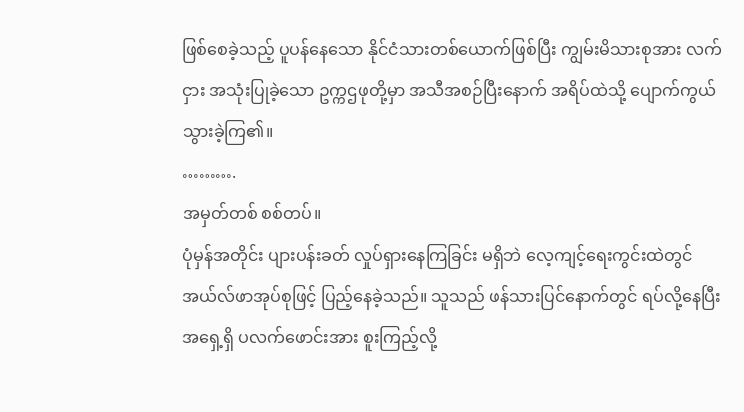ဖြစ်စေခဲ့သည့် ပူပန်နေသော နိုင်ငံသားတစ်ယောက်ဖြစ်ပြီး ကျွမ်းမိသားစုအား လက်ငှား အသုံးပြုခဲ့သော ဥက္ကဌဖုတို့မှာ အသီအစဉ်ပြီးနောက် အရိပ်ထဲသို့ ပျောက်ကွယ်သွားခဲ့ကြ၏။
……….
အမှတ်တစ် စစ်တပ်။
ပုံမှန်အတိုင်း ပျားပန်းခတ် လှုပ်ရှားနေကြခြင်း မရှိဘဲ လေ့ကျင့်ရေးကွင်းထဲတွင် အယ်လ်ဖာအုပ်စုဖြင့် ပြည့်နေခဲ့သည်။ သူသည် ဖန်သားပြင်နောက်တွင် ရပ်လို့နေပြီး အရှေ့ရှိ ပလက်ဖောင်းအား စူးကြည့်လို့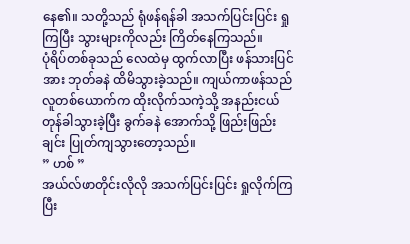နေ၏။ သတို့သည် ရုံဖန်ရန်ခါ အသက်ပြင်းပြင်း ရှုကြပြီး သွားများကိုလည်း ကြိတ်နေကြသည်။
ပုံရိပ်တစ်ခုသည် လေထဲမှ ထွက်လာပြီး ဖန်သားပြင်အား ဘုတ်ခနဲ ထိမိသွားခဲ့သည်။ ကျယ်ကာဖန်သည် လူတစ်ယောက်က ထိုးလိုက်သကဲ့သို့ အနည်းငယ် တုန်ခါသွားခဲ့ပြီး ခွက်ခနဲ အောက်သို့ ဖြည်းဖြည်းချင်း ပြုတ်ကျသွားတော့သည်။
” ဟစ် ”
အယ်လ်ဖာတိုင်းလိုလို အသက်ပြင်းပြင်း ရှုလိုက်ကြပြီး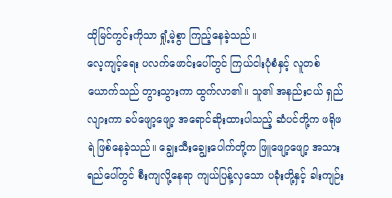ထိုမြင်ကွင်းကိုသာ ရှုံ့မဲ့စွာ ကြည့်နေခဲ့သည်။
လေ့ကျင့်ရေး ပလက်ဖောင်းပေါ်တွင် ကြယ်ငါးပုံစံနှင့် လူတစ်ယောက်သည် တွားသွားကာ ထွက်လာ၏။ သူ၏ အနည်းငယ် ရှည်လျားကာ ခပ်ဖျော့ဖျော့ အရောင်ဆိုးထားပါသည့် ဆံပင်တို့က ဖရိုဖရဲ ဖြစ်နေခဲ့သည်။ ချွေးသီးချွေးပေါက်တို့က ဖြူဖျော့ဖျော့ အသားရည်ပေါ်တွင် စီးကျလို့နေရာ ကျယ်ပြန့်လှသော ပခုံးတို့နှင့် ခါးကျဉ်း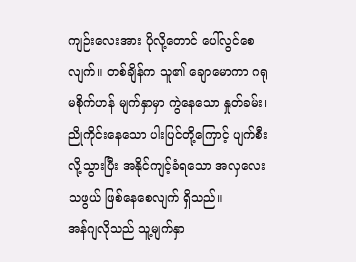ကျဉ်းလေးအား ပိုလို့တောင် ပေါ်လွင်စေလျက်။ တစ်ချိန်က သူ၏ ချောမောကာ ဂရုမစိုက်ဟန် မျက်နှာမှာ ကွဲနေသော နှုတ်ခမ်း၊ ညိုကိုင်းနေသော ပါးပြင်တို့ကြောင့် ပျက်စီးလို့သွားပြီး အနိုင်ကျင့်ခံရသော အလှလေးသဖွယ် ဖြစ်နေစေလျက် ရှိသည်။
အန်ဂျလိုသည် သူ့မျက်နှာ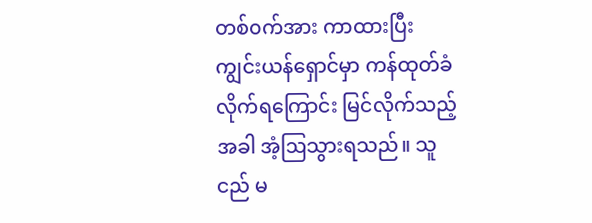တစ်၀က်အား ကာထားပြီး ကျွင်းယန်ရှောင်မှာ ကန်ထုတ်ခံလိုက်ရကြောင်း မြင်လိုက်သည့်အခါ အံ့ဩသွားရသည်။ သူငည် မ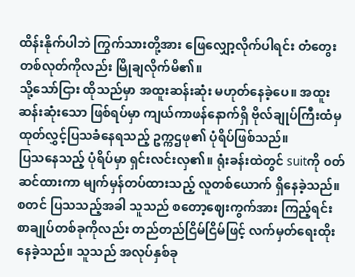ထိန်းနိုက်ပါဘဲ ကြွက်သားတို့အား ဖြေလျှော့လိုက်ပါရင်း တံတွေးတစ်လုတ်ကိုလည်း မြိုချလိုက်မိ၏။
သို့သော်ငြား ထိုသည်မှာ အထူးဆန်းဆုံး မဟုတ်နေခဲ့ပေ။ အထူးဆန်းဆုံးသော ဖြစ်ရပ်မှာ ကျယ်ကာဖန်နောက်ရှိ ဗိုလ်ချုပ်ကြီးထံမှ ထုတ်လွှင့်ပြသခံနေရသည့် ဥက္ကဌဖု၏ ပုံရိပ်ဖြစ်သည်။
ပြသနေသည့် ပုံရိပ်မှာ ရှင်းလင်းလှ၏။ ရုံးခန်းထဲတွင် suitကို ၀တ်ဆင်ထားကာ မျက်မှန်တပ်ထားသည့် လူတစ်ယောက် ရှိနေခဲ့သည်။ စတင် ပြသသည့်အခါ သူသည် စတော့ဈေးကွက်အား ကြည့်ရင်း စာချုပ်တစ်ခုကိုလည်း တည်တည်ငြိမ်ငြိမ်ဖြင့် လက်မှတ်ရေးထိုးနေခဲ့သည်။ သူသည် အလုပ်နှစ်ခု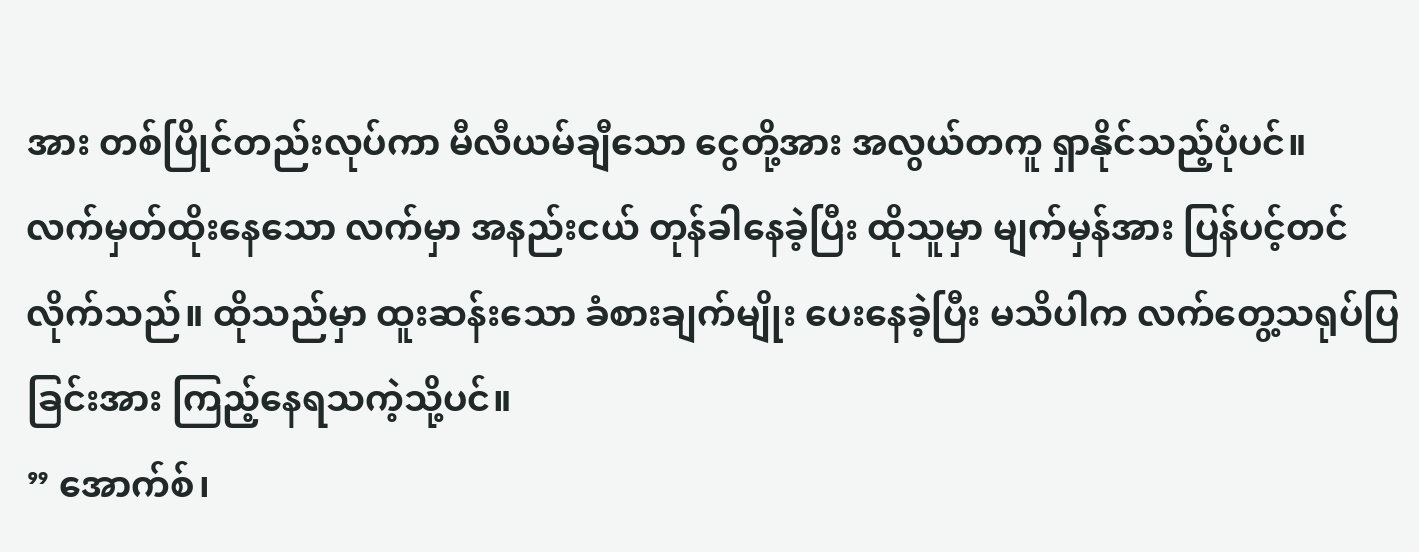အား တစ်ပြိုင်တည်းလုပ်ကာ မီလီယမ်ချီသော ငွေတို့အား အလွယ်တကူ ရှာနိုင်သည့်ပုံပင်။
လက်မှတ်ထိုးနေသော လက်မှာ အနည်းငယ် တုန်ခါနေခဲ့ပြီး ထိုသူမှာ မျက်မှန်အား ပြန်ပင့်တင်လိုက်သည်။ ထိုသည်မှာ ထူးဆန်းသော ခံစားချက်မျိုး ပေးနေခဲ့ပြီး မသိပါက လက်တွေ့သရုပ်ပြခြင်းအား ကြည့်နေရသကဲ့သို့ပင်။
” အောက်စ်၊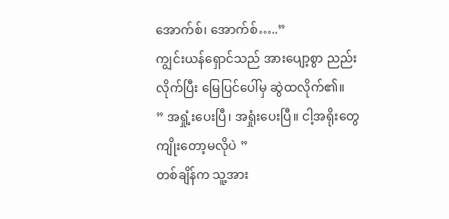အောက်စ်၊ အောက်စ်…..”
ကျွင်းယန်ရှောင်သည် အားပျော့စွာ ညည်းလိုက်ပြီး မြေပြင်ပေါ်မှ ဆွဲထလိုက်၏။
” အရှုံ့းပေးပြီ၊ အရှုံးပေးပြီ။ ငါ့အရိုးတွေ ကျိုးတော့မလိုပဲ ”
တစ်ချိန်က သူ့အား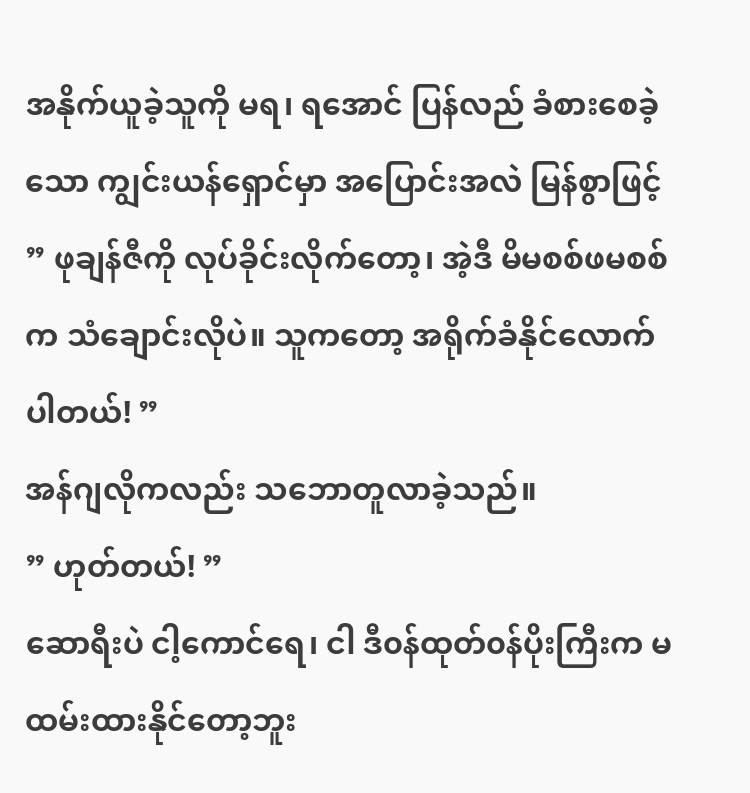အနိုက်ယူခဲ့သူကို မရ၊ ရအောင် ပြန်လည် ခံစားစေခဲ့သော ကျွင်းယန်ရှောင်မှာ အပြောင်းအလဲ မြန်စွာဖြင့်
” ဖုချန်ဇီကို လုပ်ခိုင်းလိုက်တော့၊ အဲ့ဒီ မိမစစ်ဖမစစ်က သံချောင်းလိုပဲ။ သူကတော့ အရိုက်ခံနိုင်လောက်ပါတယ်! ”
အန်ဂျလိုကလည်း သဘောတူလာခဲ့သည်။
” ဟုတ်တယ်! ”
ဆောရီးပဲ ငါ့ကောင်ရေ၊ ငါ ဒီ၀န်ထုတ်၀န်ပိုးကြီးက မထမ်းထားနိုင်တော့ဘူး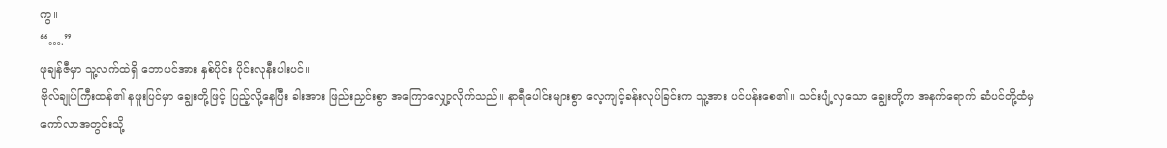ကွ။
“….”
ဖုချန်ဇီမှာ သူ့လက်ထဲရှိ ဘောပင်အား နှစ်ပိုင်း ပိုင်းလုနီးပါးပင်။
ဗိုလ်ချုပ်ကြီးထန်၏ နဖူးပြင်မှာ ချွေးတို့ဖြင့် ပြည့်လို့နေပြီး ခါးအား ဖြည်းညှင်းစွာ အကြောလျှော့လိုက်သည်။ နာရီပေါင်းများစွာ လေ့ကျင့်ခန်းလုပ်ခြင်းက သူ့အား ပင်ပန်းစေ၏။ သင်းပျံ့လှသော ချွေးတို့က အနက်ရောက် ဆံပင်တို့ထံမှ ကော်လာအတွင်းသို့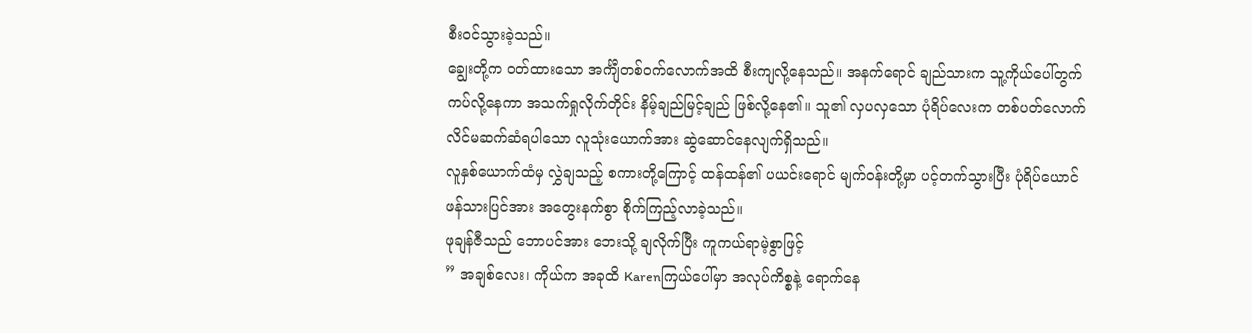စီး၀င်သွားခဲ့သည်။
ချွေးတို့က ၀တ်ထားသော အင်္ကျီတစ်၀က်လောက်အထိ စီးကျလို့နေသည်။ အနက်ရောင် ချည်သားက သူ့ကိုယ်ပေါ်တွက် ကပ်လို့နေကာ အသက်ရှုလိုက်တိုင်း နိမ့်ချည်မြင့်ချည် ဖြစ်လို့နေ၏။ သူ၏ လှပလှသော ပုံရိပ်လေးက တစ်ပတ်လောက် လိင်မဆက်ဆံရပါသော လူသုံးယောက်အား ဆွဲဆောင်နေလျက်ရှိသည်။
လူနှစ်ယောက်ထံမှ လွှဲချသည့် စကားတို့ကြောင့် ထန်ထန်၏ ပယင်းရောင် မျက်၀န်းတို့မှာ ပင့်တက်သွားပြီး ပုံရိပ်ယောင်ဖန်သားပြင်အား အတွေးနက်စွာ စိုက်ကြည့်လာခဲ့သည်။
ဖုချန်ဇီသည် ဘောပင်အား ဘေးသို့ ချလိုက်ပြီး ကူကယ်ရာမဲ့စွာဖြင့်
” အချစ်လေး၊ ကိုယ်က အခုထိ Karenကြယ်ပေါ်မှာ အလုပ်ကိစ္စနဲ့ ရောက်နေ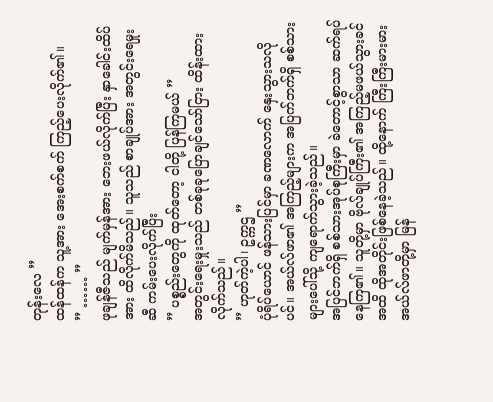တုန်းလေ ”
ထန်ထန်က သူ့အား အေးစက်စက် ကြည့်ပေးလိုက်၏။
” …… ”
ဖုချန်ဇီသည် မျက်မှန်အား ဘေးဖယ်လိုက်ပြီး နှာခေါင်းထိပ်အား ထိလိုက်မိသည်။ သူသည် စာချုပ်အား အတွင်းရေမှုးဆီ ကမ်းပေးလိုက်ပြီး
” ပစ္စည်းတွေကို ထုတ်တော့ ငါတို့ ပြန်ကြမယ် ”
အတွင်းရေးမှုးသည် တစ်ခုခုပြောချင်သော်ငြား ထိန်းထားလိုက်သည်။
” ဟုတ်ကဲ့ပါ၊ ဥက္ကဌ ”
ပုံရိပ်ယောင် ဖန်သားပြင်မှာ ခဏလောက် နှေးသွားသလိုပင်။ အယ်လ်ဖာ၏ အကြည့်များက အပြက်ဘက်ရှိ စစ်သားများပေါ်သို့ ကျရောက်သွားခဲ့သည်။
အပြင်ဘက်ရှိ စစ်သားအုပ်စုကြီးမှာ ခဲတောင့်စွာသာ ဆက်ရပ်နေကြ၏။ သူတို့မှာ ဗိုလ်ချုပ်ကြီး၏ အကြည့်မဖယ်သွားခင်အထိ ထိုအတိုင်းဖြစ်နေခဲ့သည်။ ထို့နောက် ကြီးကြီးမားမား အယ်လ်ဖာတို့မှာ မြန်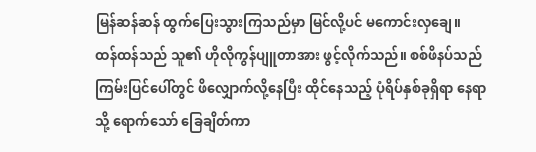မြန်ဆန်ဆန် ထွက်ပြေးသွားကြသည်မှာ မြင်လို့ပင် မကောင်းလှချေ။
ထန်ထန်သည် သူ၏ ဟိုလိုကွန်ပျူတာအား ဖွင့်လိုက်သည်။ စစ်ဖိနပ်သည် ကြမ်းပြင်ပေါ်တွင် ဖိလျှောက်လို့နေပြီး ထိုင်နေသည့် ပုံရိပ်နှစ်ခုရှိရာ နေရာသို့ ရောက်သော် ခြေချိတ်ကာ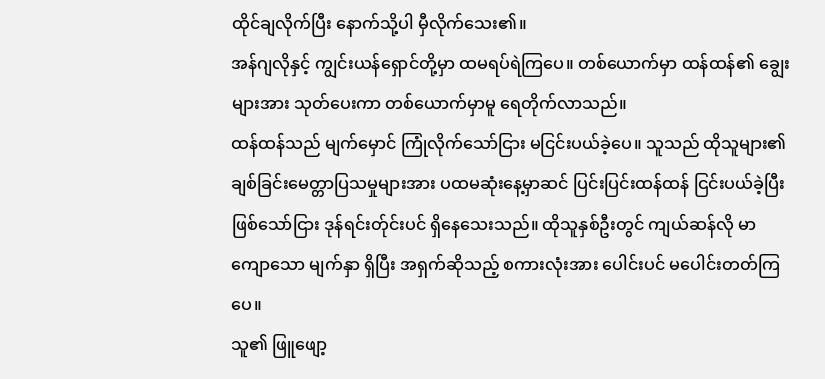ထိုင်ချလိုက်ပြီး နောက်သို့ပါ မှီလိုက်သေး၏။
အန်ဂျလိုနှင့် ကျွင်းယန်ရှောင်တို့မှာ ထမရပ်ရဲကြပေ။ တစ်ယောက်မှာ ထန်ထန်၏ ချွေးများအား သုတ်ပေးကာ တစ်ယောက်မှာမူ ရေတိုက်လာသည်။
ထန်ထန်သည် မျက်မှောင် ကြုံလိုက်သော်ငြား မငြင်းပယ်ခဲ့ပေ။ သူသည် ထိုသူများ၏ ချစ်ခြင်းမေတ္တာပြသမှုများအား ပထမဆုံးနေ့မှာဆင် ပြင်းပြင်းထန်ထန် ငြင်းပယ်ခဲ့ပြီး ဖြစ်သော်ငြား ဒုန်ရင်းတ်ုင်းပင် ရှိနေသေးသည်။ ထိုသူနှစ်ဦးတွင် ကျယ်ဆန်လို မာကျောသော မျက်နှာ ရှိပြီး အရှက်ဆိုသည့် စကားလုံးအား ပေါင်းပင် မပေါင်းတတ်ကြပေ။
သူ၏ ဖြူဖျော့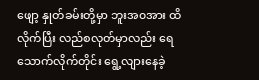ဖျော့ နှုတ်ခမ်းတို့မှာ ဘူးအ၀အား ထိလိုက်ပြီး လည်စလုတ်မှာလည်း ရေသောက်လိုက်တိုင်း ရွေ့လျားနေခဲ့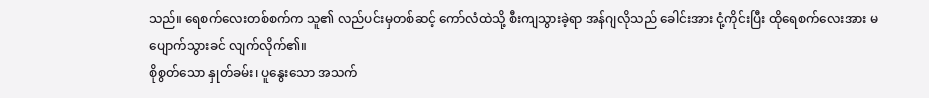သည်။ ရေစက်လေးတစ်စက်က သူ၏ လည်ပင်းမှတစ်ဆင့် ကော်လံထဲသို့ စီးကျသွားခဲ့ရာ အန်ဂျလိုသည် ခေါင်းအား ငုံ့ကိုင်းပြီး ထိုရေစက်လေးအား မပျောက်သွားခင် လျက်လိုက်၏။
စိုစွတ်သော နှုတ်ခမ်း၊ ပူနွေးသော အသက်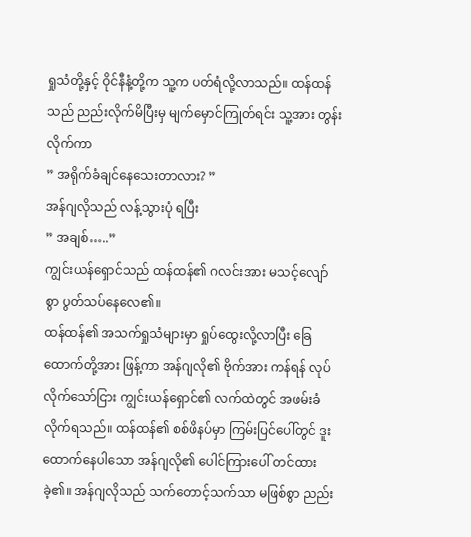ရှုသံတို့နှင့် ဝိုင်နီနံ့တို့က သူ့က ပတ်ရံလို့လာသည်။ ထန်ထန်သည် ညည်းလိုက်မိပြီးမှ မျက်မှောင်ကြုတ်ရင်း သူ့အား တွန်းလိုက်ကာ
” အရိုက်ခံချင်နေသေးတာလား? ”
အန်ဂျလိုသည် လန့်သွားပုံ ရပြီး
” အချစ်…..”
ကျွင်းယန်ရှောင်သည် ထန်ထန်၏ ဂလင်းအား မသင့်လျော်စွာ ပွတ်သပ်နေလေ၏။
ထန်ထန်၏ အသက်ရှုသံများမှာ ရှုပ်ထွေးလို့လာပြီး ခြေထောက်တို့အား ဖြန့်ကာ အန်ဂျလို၏ ဗိုက်အား ကန်ရန် လုပ်လိုက်သော်ငြား ကျွင်းယန်ရှောင်၏ လက်ထဲတွင် အဖမ်းခံလိုက်ရသည်။ ထန်ထန်၏ စစ်ဖိနပ်မှာ ကြမ်းပြင်ပေါ်တွင် ဒူးထောက်နေပါသော အန်ဂျလို၏ ပေါင်ကြားပေါ် တင်ထားခဲ့၏။ အန်ဂျလိုသည် သက်တောင့်သက်သာ မဖြစ်စွာ ညည်း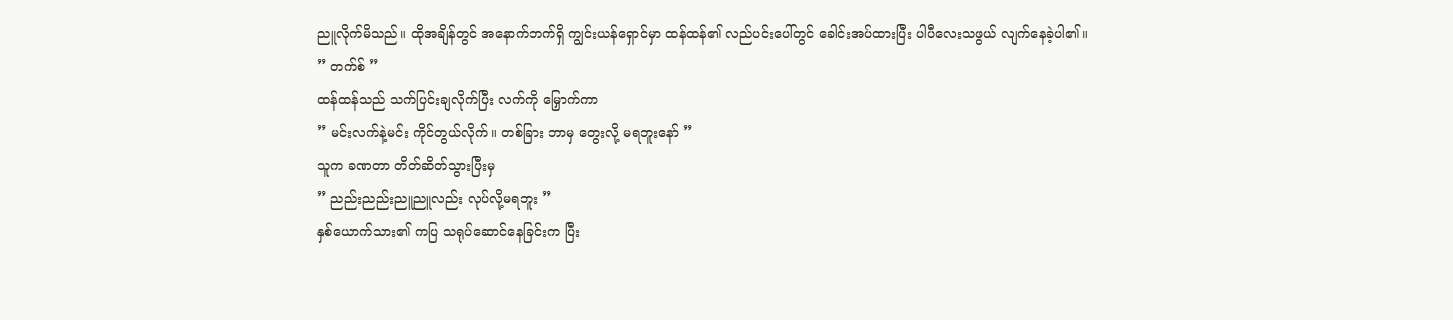ညူလိုက်မိသည်။ ထိုအချိန်တွင် အနောက်ဘက်ရှိ ကျွင်းယန်ရှောင်မှာ ထန်ထန်၏ လည်ပင်းပေါ်တွင် ခေါင်းအပ်ထားပြီး ပါပီလေးသဖွယ် လျက်နေခဲ့ပါ၏။
” တက်စ် ”
ထန်ထန်သည် သက်ပြင်းချလိုက်ပြီး လက်ကို မြှောက်ကာ
” မင်းလက်နဲ့မင်း ကိုင်တွယ်လိုက်။ တစ်ခြား ဘာမှ တွေးလို့ မရဘူးနော် ”
သူက ခဏတာ တိတ်ဆိတ်သွားပြီးမှ
” ညည်းညည်းညူညူလည်း လုပ်လို့မရဘူး ”
နှစ်ယောက်သား၏ ကပြ သရုပ်ဆောင်နေခြင်းက ပြီး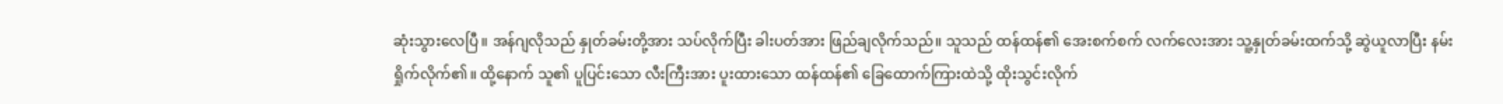ဆုံးသွားလေပြီ။ အန်ဂျလိုသည် နှုတ်ခမ်းတို့အား သပ်လိုက်ပြီး ခါးပတ်အား ဖြည်ချလိုက်သည်။ သူသည် ထန်ထန်၏ အေးစက်စက် လက်လေးအား သူ့နှုတ်ခမ်းထက်သို့ ဆွဲယူလာပြီး နမ်းရှိုက်လိုက်၏။ ထို့နောက် သူ၏ ပူပြင်းသော လီးကြီးအား ပူးထားသော ထန်ထန်၏ ခြေထောက်ကြားထဲသို့ ထိုးသွင်းလိုက်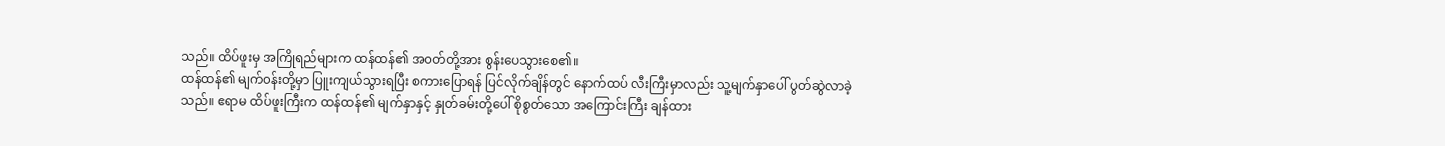သည်။ ထိပ်ဖူးမှ အကြိုရည်များက ထန်ထန်၏ အ၀တ်တို့အား စွန်းပေသွားစေ၏။
ထန်ထန်၏ မျက်၀န်းတို့မှာ ပြူးကျယ်သွားရပြီး စကားပြောရန် ပြင်လိုက်ချိန်တွင် နောက်ထပ် လီးကြီးမှာလည်း သူ့မျက်နှာပေါ် ပွတ်ဆွဲလာခဲ့သည်။ ဧရာမ ထိပ်ဖူးကြီးက ထန်ထန်၏ မျက်နှာနှင့် နှုတ်ခမ်းတို့ပေါ် စိုစွတ်သော အကြောင်းကြီး ချန်ထား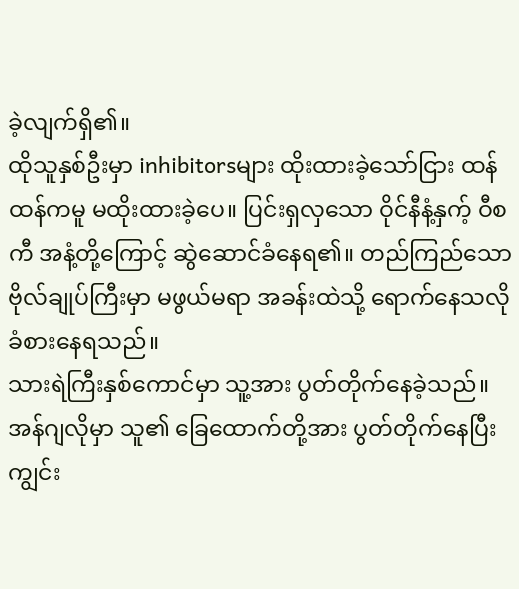ခဲ့လျက်ရှိ၏။
ထိုသူနှစ်ဦးမှာ inhibitorsများ ထိုးထားခဲ့သော်ငြား ထန်ထန်ကမူ မထိုးထားခဲ့ပေ။ ပြင်းရှလှသော ဝိုင်နီနံ့နှက့် ဝီစကီ အနံ့တို့ကြောင့် ဆွဲဆောင်ခံနေရ၏။ တည်ကြည်သော ဗိုလ်ချုပ်ကြီးမှာ မဖွယ်မရာ အခန်းထဲသို့ ရောက်နေသလို ခံစားနေရသည်။
သားရဲကြီးနှစ်ကောင်မှာ သူ့အား ပွတ်တိုက်နေခဲ့သည်။ အန်ဂျလိုမှာ သူ၏ ခြေထောက်တို့အား ပွတ်တိုက်နေပြီး ကျွင်း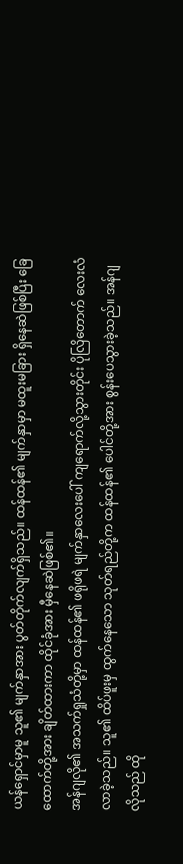ယန်ရှောင်မှာမူ သူ၏ မျက်နှာအား ပွတ်တိုက်လျက်ရှိသည်။ ထန်ထန်၏ မျက်နှာမှာ မထူးမခြား ရှိနေဆဲဖြစ်ပြီး ခြေထောက်တို့အား ချိတ်ထားကာ ထိုင်ခုံအား မှီနေဆဲဖြစ်၏။
အန်ဂျလို၏ အသက်ရှုသံတို့မှာ ထန်ထန်၏ ဖရိုဖရဲ မျက်နှာလေးပေါ် ကျရောက်လို့သွားတိုင်း ပိုလြိတောက် လေးလံလာခဲ့သည်။ သူ၏ ထိပ်ဖူးမှ ထွက်နေသော သုတ်ရည်တို့က ထန်ထန်၏ ပေါင်တို့အား စွန်းပေသွားခဲ့သည်။ အန်ဂျလိုသည် ထို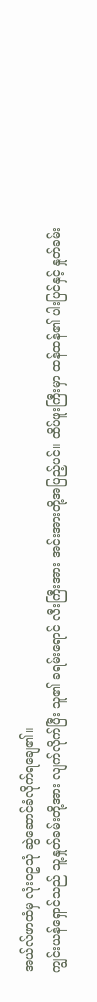အယ်လ်ဖာထံမှ လုံး၀ဥသုံ ဆွဲဆောင်ခံလိုက်ရချေ၏။
ကျွင်းယန်ရှောင်သည် သူ့နှုတ်ခမ်းတို့အား လျက်လိုက်ပြီး သူ၏ ခရမ်းရောင် လီးကြီးအား အင်းအားတို့အပြည့်ပင်။ ထိပ်ဖူးကြီးမှာ ထန်ထန်၏ ပါးပြင်နှင့် နှုတ်ခမ်း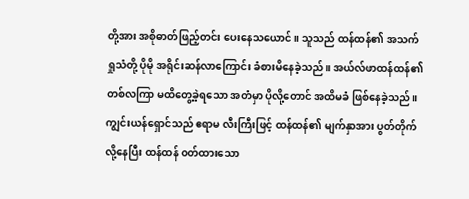တို့အား အစိုဓာတ်ဖြည့်တင်း ပေးနေသယောင်။ သူသည် ထန်ထန်၏ အသက်ရှုသံတို့ ပိုမို အရိုင်းဆန်လာကြောင်း ခံစားမိနေခဲ့သည်။ အယ်လ်ဖာထန်ထန်၏ တစ်လကြာ မထိတွေ့ခဲ့ရသော အတံမှာ ပိုလို့တောင် အထိမခံ ဖြစ်နေခဲ့သည်။ ကျွင်းယန်ရှောင်သည် ဧရာမ လီးကြီးဖြင့် ထန်ထန်၏ မျက်နှာအား ပွတ်တိုက်လို့နေပြီး ထန်ထန် ၀တ်ထားသော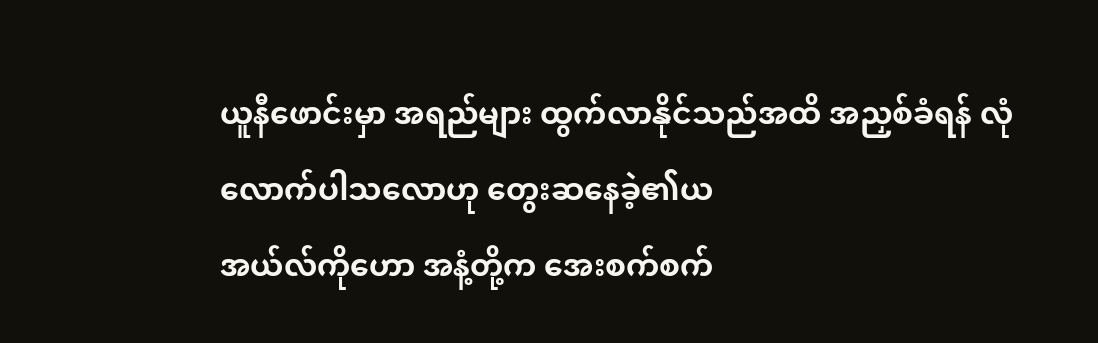ယူနီဖောင်းမှာ အရည်များ ထွက်လာနိုင်သည်အထိ အညှစ်ခံရန် လုံလောက်ပါသလောဟု တွေးဆနေခဲ့၏ယ
အယ်လ်ကိုဟော အနံ့တို့က အေးစက်စက်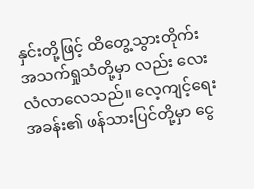နှင်းတို့ဖြင့် ထိတွေ့သွားတိုက်း အသက်ရှုသံတို့မှာ လည်း လေးလံလာလေသည်။ လေ့ကျင့်ရေးအခန်း၏ ဖန်သားပြင်တို့မှာ ငွေ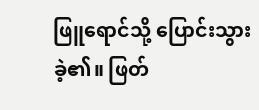ဖြူရောင်သို့ ပြောင်းသွားခဲ့၏။ ဖြတ်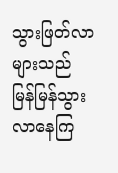သွားဖြတ်လာများသည် မြန်မြန်သွားလာနေကြ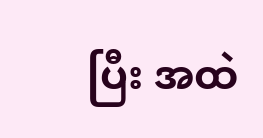ပြီး အထဲ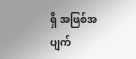ရှိ အဖြစ်အပျက်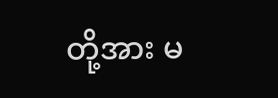တို့အား မ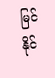မြင်နိုင်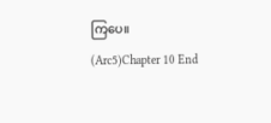ကြပေ။
(Arc5)Chapter 10 End